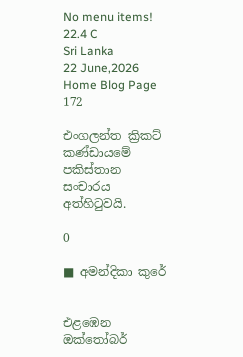No menu items!
22.4 C
Sri Lanka
22 June,2026
Home Blog Page 172

එංගලන්ත ක්‍රිකට් කණ්ඩායමේ පකිස්තාන සංචාරය අත්හිටුවයි.

0

■ අමන්දිකා කුරේ


එළඹෙන ඔක්තෝබර්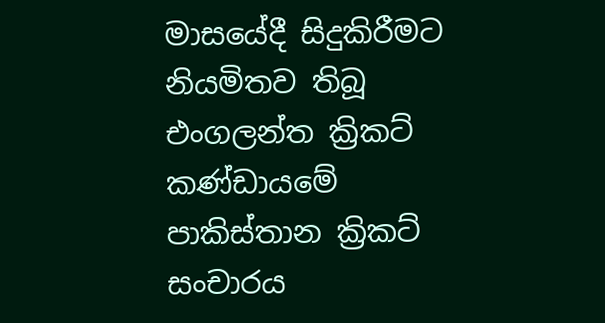මාසයේදී සිදුකිරීමට නියමිතව තිබූ එංගලන්ත ක්‍රිකට් කණ්ඩායමේ පාකිස්තාන ක්‍රිකට් සංචාරය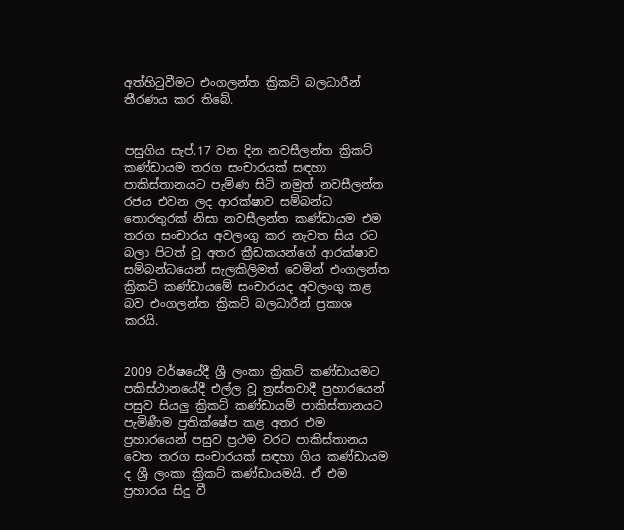අත්හිටුවීමට එංගලන්ත ක්‍රිකට් බලධාරීන් තීරණය කර තිබේ.


පසුගිය සැප්.17 වන දින නවසීලන්ත ක්‍රිකට් කණ්ඩායම තරග සංචාරයක් සඳහා පාකිස්තානයට පැමිණ සිටි නමුත් නවසීලන්ත රජය එවන ලද ආරක්ෂාව සම්බන්ධ තොරතුරක් නිසා නවසීලන්ත කණ්ඩායම එම තරග සංචාරය අවලංගු කර නැවත සිය රට බලා පිටත් වූ අතර ක්‍රීඩකයන්ගේ ආරක්ෂාව සම්බන්ධයෙන් සැලකිලිමත් වෙමින් එංගලන්ත ක්‍රිකට් කණ්ඩායමේ සංචාරයද අවලංගු කළ බව එංගලන්ත ක්‍රිකට් බලධාරීන් ප්‍රකාශ කරයි.


2009 වර්ෂයේදී ශ්‍රී ලංකා ක්‍රිකට් කණ්ඩායමට පකිස්ථානයේදී එල්ල වූ ත්‍රස්තවාදී ප්‍රහාරයෙන් පසුව සියලු ක්‍රිකට් කණ්ඩායම් පාකිස්තානයට පැමිණීම ප්‍රතික්ෂේප කළ අතර එම ප්‍රහාරයෙන් පසුව ප්‍රථම වරට පාකිස්තානය වෙත තරග සංචාරයක් සඳහා ගිය කණ්ඩායම ද ශ්‍රී ලංකා ක්‍රිකට් කණ්ඩායමයි. ඒ එම ප්‍රහාරය සිදු වී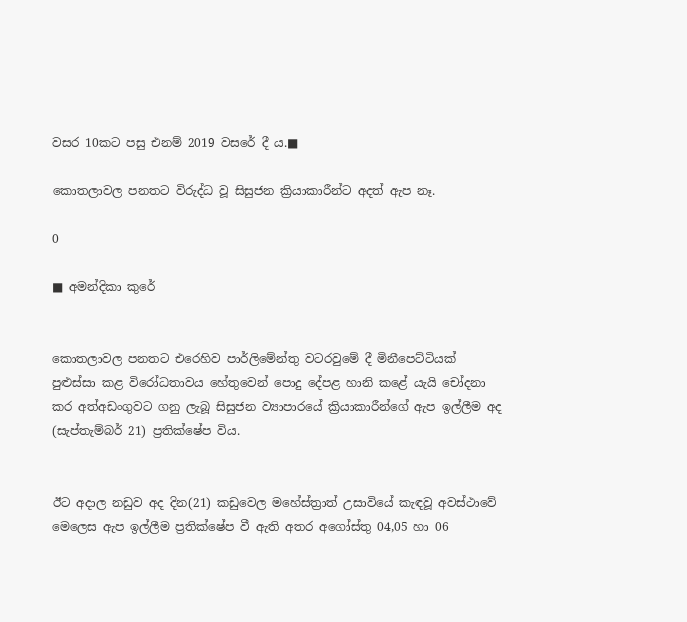වසර 10කට පසු එනම් 2019 වසරේ දී ය.■

කොතලාවල පනතට විරුද්ධ වූ සිසුජන ක්‍රියාකාරීන්ට අදත් ඇප නෑ.

0

■ අමන්දිකා කුරේ


කොතලාවල පනතට එරෙහිව පාර්ලිමේන්තු වටරවුමේ දී මිනීපෙට්ටියක් පුළුස්සා කළ විරෝධතාවය හේතුවෙන් පොදු දේපළ හානි කළේ යැයි චෝදනා කර අත්අඩංගුවට ගනු ලැබූ සිසුජන ව්‍යාපාරයේ ක්‍රියාකාරීන්ගේ ඇප ඉල්ලීම අද (සැප්තැම්බර් 21) ප්‍රතික්ෂේප විය.


ඊට අදාල නඩුව අද දින(21) කඩුවෙල මහේස්ත්‍රාත් උසාවියේ කැඳවූ අවස්ථාවේ මෙලෙස ඇප ඉල්ලීම ප්‍රතික්ෂේප වී ඇති අතර අගෝස්තු 04,05 හා 06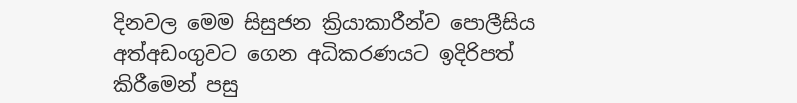දිනවල මෙම සිසුජන ක්‍රියාකාරීන්ව පොලීසිය අත්අඩංගුවට ගෙන අධිකරණයට ඉදිරිපත් කිරීමෙන් පසු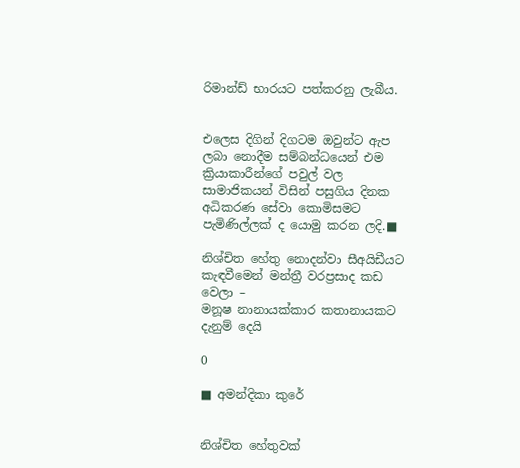රිමාන්ඩ් භාරයට පත්කරනු ලැබීය.


එලෙස දිගින් දිගටම ඔවුන්ට ඇප ලබා නොදීම සම්බන්ධයෙන් එම ක්‍රියාකාරීන්ගේ පවුල් වල සාමාජිකයන් විසින් පසුගිය දිනක අධිකරණ සේවා කොමිසමට පැමිණිල්ලක් ද යොමු කරන ලදි.■

නිශ්චිත හේතු නොදන්වා සීඅයිඩීයට කැඳවීමෙන් මන්ත්‍රී වරප්‍රසාද කඩ වෙලා –
මනූෂ නානායක්කාර කතානායකට දැනුම් දෙයි

0

■ අමන්දිකා කුරේ


නිශ්චිත හේතුවක්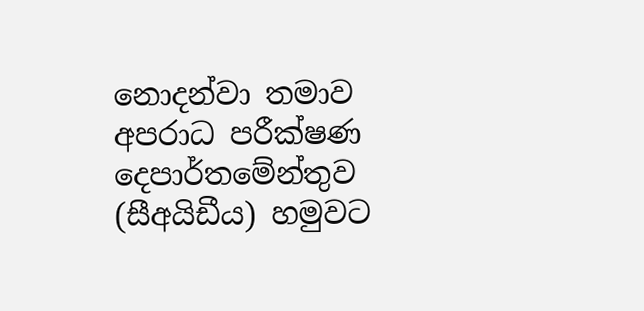නොදන්වා තමාව අපරාධ පරීක්ෂණ දෙපාර්තමේන්තුව (සීඅයිඩීය) හමුවට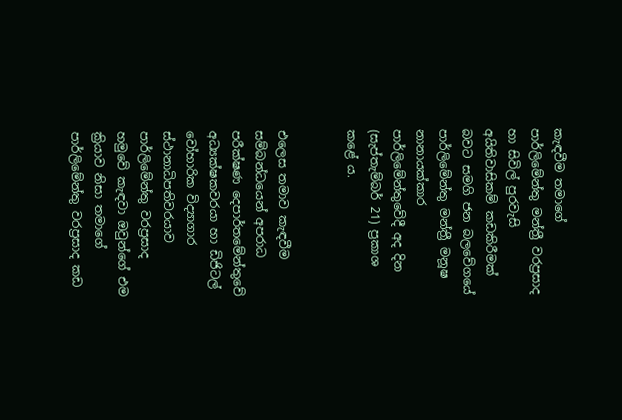කැඳවීම තමාගේ පාර්ලිමේන්තු මන්ත්‍රී වරප්‍රසාද හා සිවිල් පුරවැසි අයිතිවාසිකම් කඩකිරීමක් බවට සමගි ජන බලවේගයේ පාර්ලිමේන්තු මන්ත්‍රී මනූෂ නානායක්කාර පාර්ලිමේන්තුවේදී අද දින (සැප්තැම්බර් 21) ප්‍රකාශ කළේ ය.


එලෙස තමාව කැඳවීම සම්බන්ධයෙන් අපරාධ පරීක්ෂණ දෙපාර්තමේන්තුවේ අධ්‍යක්ෂකවරයා හා ඩිජිටල් වෝහාරික විද්‍යාගාර ස්ථානාධිපතිවරයාව පාර්ලිමේන්තු වරප්‍රසාද හමුවේ කැඳවා ඔවුන්ගේ එම ක්‍රියාව නිසා තමාගේ පාර්ලිමේන්තු වරප්‍රසාද කඩ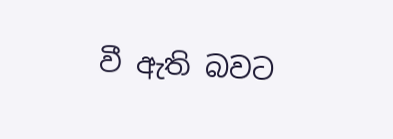වී ඇති බවට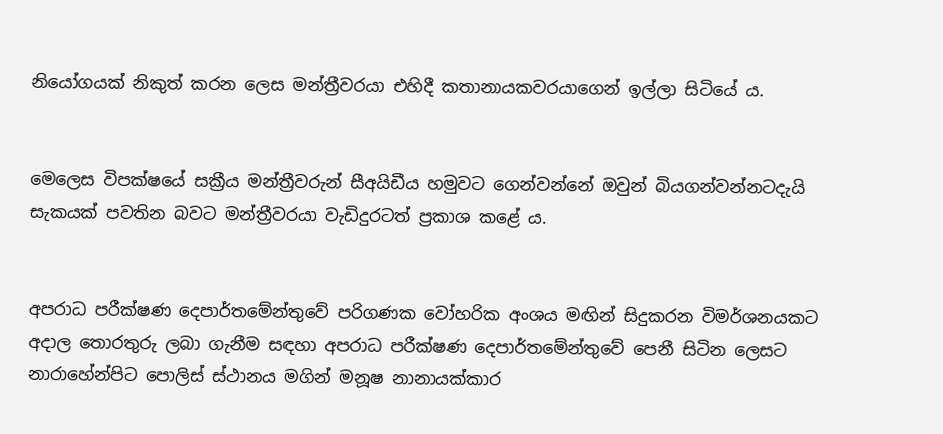නියෝගයක් නිකුත් කරන ලෙස මන්ත්‍රීවරයා එහිදී කතානායකවරයාගෙන් ඉල්ලා සිටියේ ය.


මෙලෙස විපක්ෂයේ සක්‍රීය මන්ත්‍රීවරුන් සීඅයිඩීය හමුවට ගෙන්වන්නේ ඔවුන් බියගන්වන්නටදැයි සැකයක් පවතින බවට මන්ත්‍රීවරයා වැඩිදුරටත් ප්‍රකාශ කළේ ය.


අපරාධ පරීක්ෂණ දෙපාර්තමේන්තුවේ පරිගණක වෝහරික අංශය මඟින් සිදුකරන විමර්ශනයකට අදාල තොරතුරු ලබා ගැනීම සඳහා අපරාධ පරීක්ෂණ දෙපාර්තමේන්තුවේ පෙනී සිටින ලෙසට නාරාහේන්පිට පොලිස් ස්ථානය මගින් මනූෂ නානායක්කාර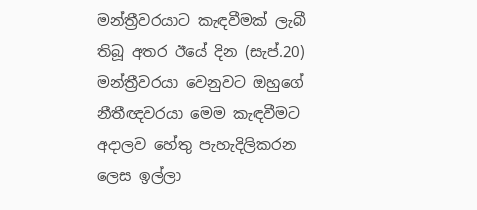මන්ත්‍රීවරයාට කැඳවීමක් ලැබී තිබූ අතර ඊයේ දින (සැප්.20) මන්ත්‍රීවරයා වෙනුවට ඔහුගේ නීතීඥවරයා මෙම කැඳවීමට අදාලව හේතු පැහැදිලිකරන ලෙස ඉල්ලා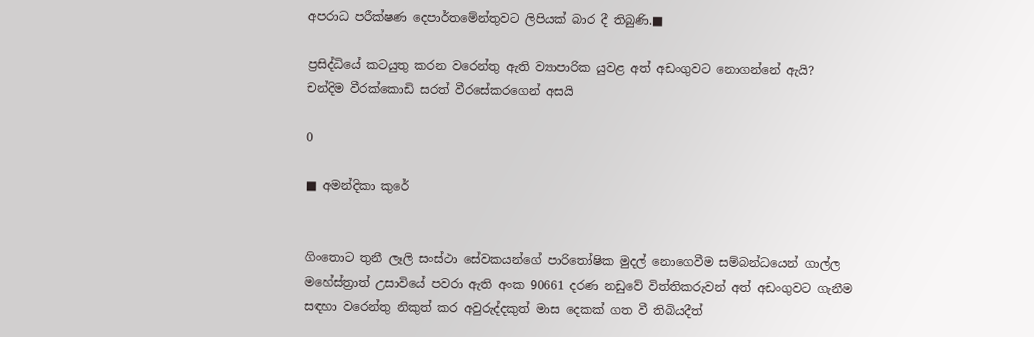අපරාධ පරීක්ෂණ දෙපාර්තමේන්තුවට ලිපියක් බාර දී තිබුණි.■

ප්‍රසිද්ධියේ කටයුතු කරන වරෙන්තු ඇති ව්‍යාපාරික යුවළ අත් අඩංගුවට නොගන්නේ ඇයි?
චන්දිම වීරක්කොඩි සරත් වීරසේකරගෙන් අසයි

0

■ අමන්දිකා කුරේ


ගිංතොට තුනී ලෑලි සංස්ථා සේවකයන්ගේ පාරිතෝෂික මුදල් නොගෙවීම සම්බන්ධයෙන් ගාල්ල මහේස්ත්‍රාත් උසාවියේ පවරා ඇති අංක 90661 දරණ නඩුවේ විත්තිකරුවන් අත් අඩංගුවට ගැනීම සඳහා වරෙන්තු නිකුත් කර අවුරුද්දකුත් මාස දෙකක් ගත වී තිබියදීත්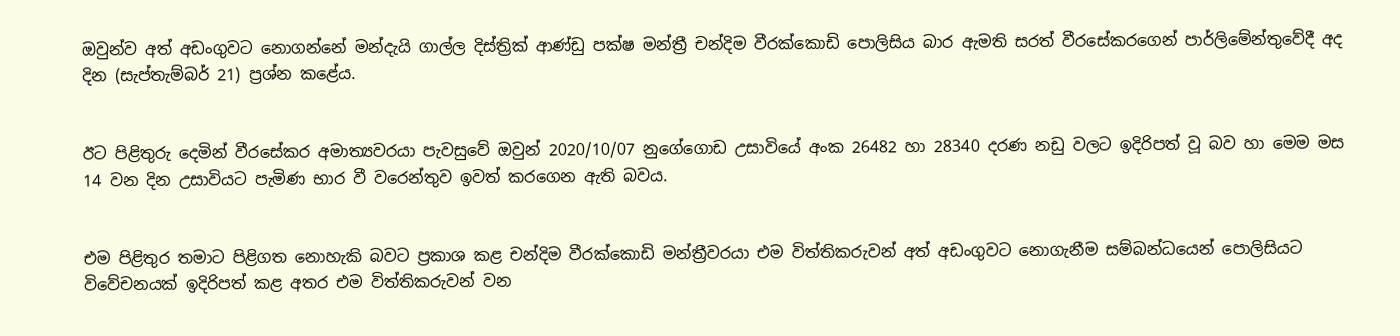ඔවුන්ව අත් අඩංගුවට නොගන්නේ මන්දැයි ගාල්ල දිස්ත්‍රික් ආණ්ඩු පක්ෂ මන්ත්‍රී චන්දිම වීරක්කොඩි පොලිසිය බාර ඇමති සරත් වීරසේකරගෙන් පාර්ලිමේන්තුවේදී අද දින (සැප්තැම්බර් 21) ප්‍රශ්න කළේය.


ඊට පිළිතුරු දෙමින් වීරසේකර අමාත්‍යවරයා පැවසුවේ ඔවුන් 2020/10/07 නුගේගොඩ උසාවියේ අංක 26482 හා 28340 දරණ නඩු වලට ඉදිරිපත් වූ බව හා මෙම මස 14 වන දින උසාවියට පැමිණ භාර වී වරෙන්තුව ඉවත් කරගෙන ඇති බවය.


එම පිළිතුර තමාට පිළිගත නොහැකි බවට ප්‍රකාශ කළ චන්දිම වීරක්කොඩි මන්ත්‍රීවරයා එම විත්තිකරුවන් අත් අඩංගුවට නොගැනීම සම්බන්ධයෙන් පොලිසියට විවේචනයක් ඉදිරිපත් කළ අතර එම විත්තිකරුවන් වන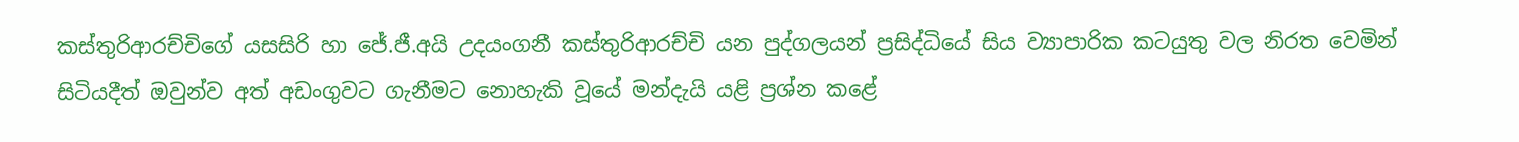කස්තුරිආරච්චිගේ යසසිරි හා ජේ.ජී.අයි උදයංගනී කස්තුරිආරච්චි යන පුද්ගලයන් ප්‍රසිද්ධියේ සිය ව්‍යාපාරික කටයුතු වල නිරත වෙමින් සිටියදීත් ඔවුන්ව අත් අඩංගුවට ගැනීමට නොහැකි වූයේ මන්දැයි යළි ප්‍රශ්න කළේ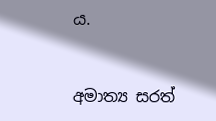ය.


අමාත්‍ය සරත්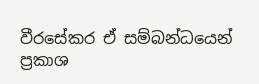වීරසේකර ඒ සම්බන්ධයෙන් ප්‍රකාශ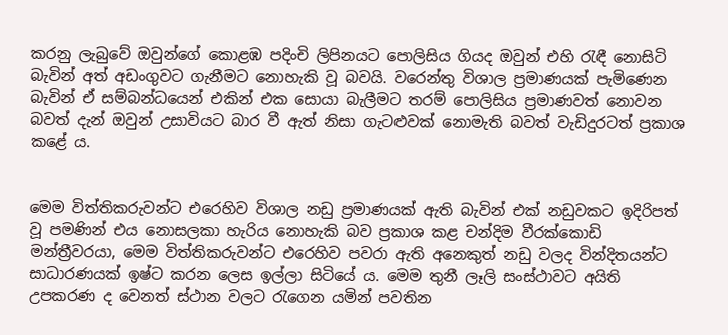කරනු ලැබුවේ ඔවුන්ගේ කොළඹ පදිංචි ලිපිනයට පොලිසිය ගියද ඔවුන් එහි රැඳී නොසිටි බැවින් අත් අඩංගුවට ගැනීමට නොහැකි වූ බවයි. වරෙන්තු විශාල ප්‍රමාණයක් පැමිණෙන බැවින් ඒ සම්බන්ධයෙන් එකින් එක සොයා බැලීමට තරම් පොලිසිය ප්‍රමාණවත් නොවන බවත් දැන් ඔවුන් උසාවියට බාර වී ඇත් නිසා ගැටළුවක් නොමැති බවත් වැඩිදුරටත් ප්‍රකාශ කළේ ය.


මෙම විත්තිකරුවන්ට එරෙහිව විශාල නඩු ප්‍රමාණයක් ඇති බැවින් එක් නඩුවකට ඉදිරිපත් වූ පමණින් එය නොසලකා හැරිය නොහැකි බව ප්‍රකාශ කළ චන්දිම වීරක්කොඩි මන්ත්‍රීවරයා, මෙම විත්තිකරුවන්ට එරෙහිව පවරා ඇති අනෙකුත් නඩු වලද වින්දිතයන්ට සාධාරණයක් ඉෂ්ට කරන ලෙස ඉල්ලා සිටියේ ය. මෙම තුනී ලෑලි සංස්ථාවට අයිති උපකරණ ද වෙනත් ස්ථාන වලට රැගෙන යමින් පවතින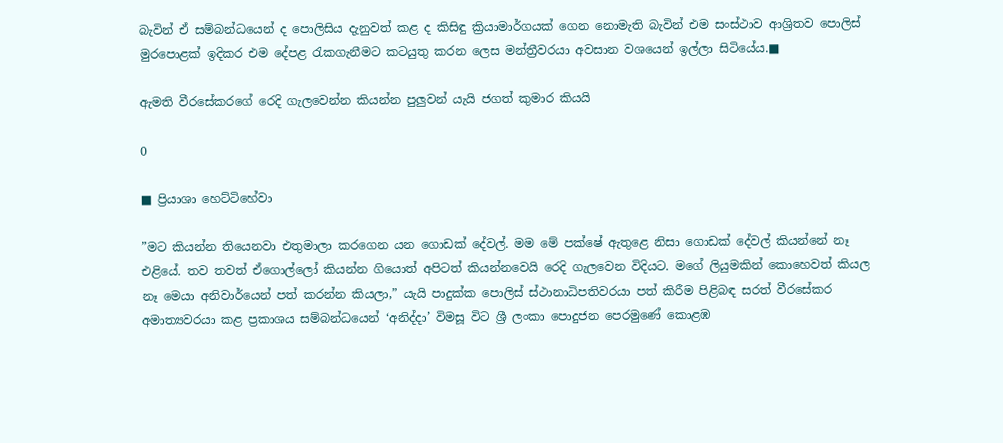බැවින් ඒ සම්බන්ධයෙන් ද පොලිසිය දැනුවත් කළ ද කිසිඳු ක්‍රියාමාර්ගයක් ගෙන නොමැති බැවින් එම සංස්ථාව ආශ්‍රිතව පොලිස් මුරපොළක් ඉදිකර එම දේපළ රැකගැනීමට කටයුතු කරන ලෙස මන්ත්‍රීවරයා අවසාන වශයෙන් ඉල්ලා සිටියේය.■

ඇමති වීරසේකරගේ රෙදි ගැලවෙන්න කියන්න පුලුවන් යැයි ජගත් කුමාර කියයි

0

■ ප්‍රියාශා හෙට්ටිහේවා

”මට කියන්න තියෙනවා එතුමාලා කරගෙන යන ගොඩක් දේවල්. මම මේ පක්ෂේ ඇතුළෙ නිසා ගොඩක් දේවල් කියන්නේ නෑ එළියේ. තව තවත් ඒගොල්ලෝ කියන්න ගියොත් අපිටත් කියන්නවෙයි රෙදි ගැලවෙන විදියට. මගේ ලියුමකින් කොහෙවත් කියල නෑ මෙයා අනිවාර්යෙන් පත් කරන්න කියලා,” යැයි පාදුක්ක පොලිස් ස්ථානාධිපතිවරයා පත් කිරීම පිළිබඳ සරත් වීරසේකර අමාත්‍යවරයා කළ ප්‍රකාශය සම්බන්ධයෙන් ‘අනිද්දා’ විමසූ විට ශ්‍රී ලංකා පොදුජන පෙරමුණේ කොළඹ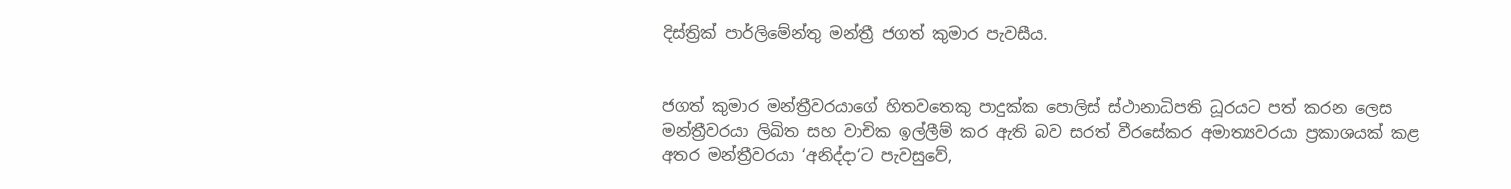දිස්ත්‍රික් පාර්ලිමේන්තු මන්ත්‍රී ජගත් කුමාර පැවසීය.


ජගත් කුමාර මන්ත්‍රීවරයාගේ හිතවතෙකු පාදුක්ක පොලිස් ස්ථානාධිපති ධූරයට පත් කරන ලෙස මන්ත්‍රීවරයා ලිඛිත සහ වාචික ඉල්ලීම් කර ඇති බව සරත් වීරසේකර අමාත්‍යවරයා ප්‍රකාශයක් කළ අතර මන්ත්‍රීවරයා ‘අනිද්දා‘ට පැවසුවේ,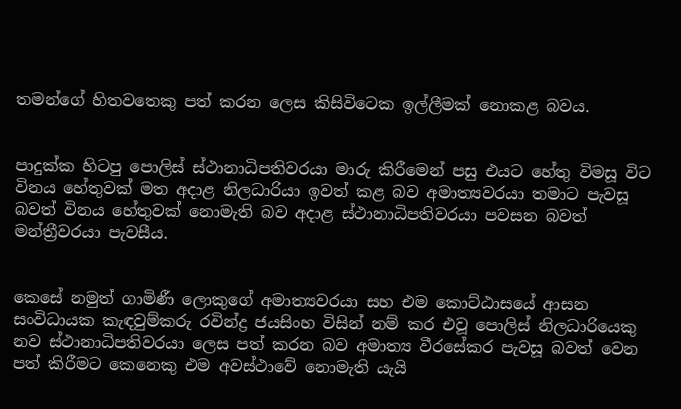තමන්ගේ හිතවතෙකු පත් කරන ලෙස කිසිවිටෙක ඉල්ලීමක් නොකළ බවය.


පාදුක්ක හිටපු පොලිස් ස්ථානාධිපතිවරයා මාරු කිරීමෙන් පසු එයට හේතු විමසූ විට විනය හේතුවක් මත අදාළ නිලධාරියා ඉවත් කළ බව අමාත්‍යවරයා තමාට පැවසූ බවත් විනය හේතුවක් නොමැති බව අදාළ ස්ථානාධිපතිවරයා පවසන බවත් මන්ත්‍රීවරයා පැවසීය.


කෙසේ නමුත් ගාමිණී ලොකුගේ අමාත්‍යවරයා සහ එම කොට්ඨාසයේ ආසන සංවිධායක කැඳවුම්කරු රවින්ද්‍ර ජයසිංහ විසින් නම් කර එවූ පොලිස් නිලධාරියෙකු නව ස්ථානාධිපතිවරයා ලෙස පත් කරන බව අමාත්‍ය වීරසේකර පැවසූ බවත් වෙන පත් කිරීමට කෙනෙකු එම අවස්ථාවේ නොමැති යැයි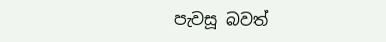පැවසූ බවත්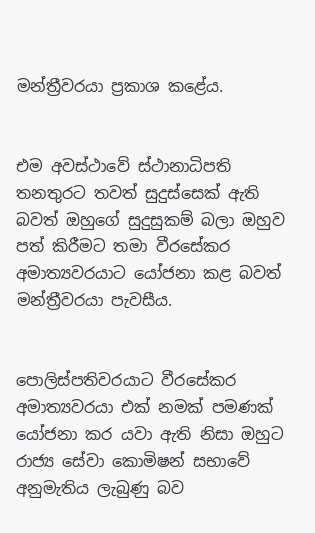මන්ත්‍රීවරයා ප්‍රකාශ කළේය.


එම අවස්ථාවේ ස්ථානාධිපති තනතුරට තවත් සුදුස්සෙක් ඇති බවත් ඔහුගේ සුදුසුකම් බලා ඔහුව පත් කිරීමට තමා වීරසේකර අමාත්‍යවරයාට යෝජනා කළ බවත් මන්ත්‍රීවරයා පැවසීය.


පොලිස්පතිවරයාට වීරසේකර අමාත්‍යවරයා එක් නමක් පමණක් යෝජනා කර යවා ඇති නිසා ඔහුට රාජ්‍ය සේවා කොමිෂන් සභාවේ අනුමැතිය ලැබුණු බව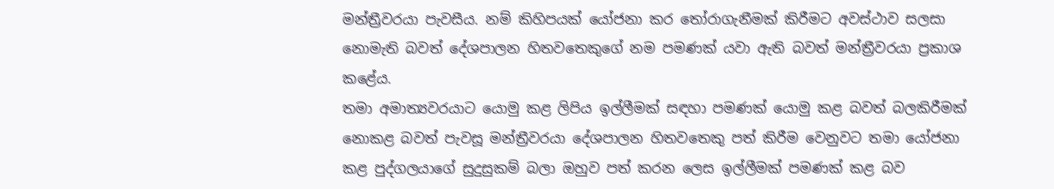මන්ත්‍රීවරයා පැවසීය. නම් කිහිපයක් යෝජනා කර තෝරාගැනීමක් කිරීමට අවස්ථාව සලසා නොමැති බවත් දේශපාලන හිතවතෙකුගේ නම පමණක් යවා ඇති බවත් මන්ත්‍රීවරයා ප්‍රකාශ කළේය.
තමා අමාත්‍යවරයාට යොමු කළ ලිපිය ඉල්ලීමක් සඳහා පමණක් යොමු කළ බවත් බලකිරීමක් නොකළ බවත් පැවසූ මන්ත්‍රීවරයා දේශපාලන හිතවතෙකු පත් කිරීම වෙනුවට තමා යෝජනා කළ පුද්ගලයාගේ සුදුසුකම් බලා ඔහුව පත් කරන ලෙස ඉල්ලීමක් පමණක් කළ බව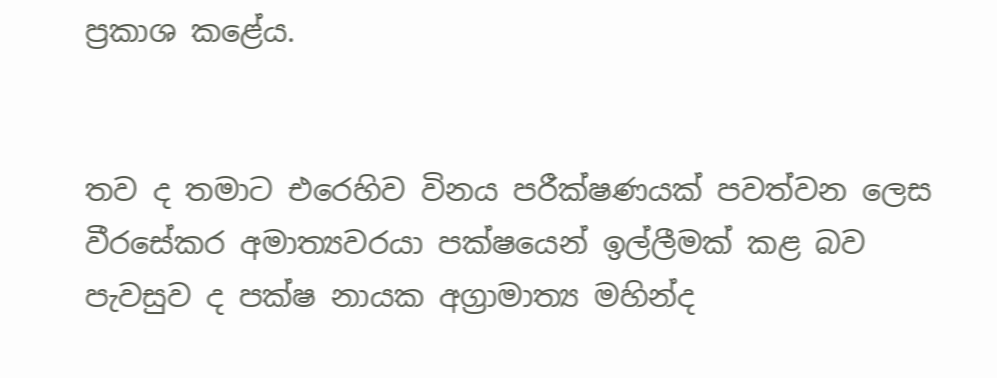ප්‍රකාශ කළේය.


තව ද තමාට එරෙහිව විනය පරීක්ෂණයක් පවත්වන ලෙස වීරසේකර අමාත්‍යවරයා පක්ෂයෙන් ඉල්ලීමක් කළ බව පැවසුව ද පක්ෂ නායක අග්‍රාමාත්‍ය මහින්ද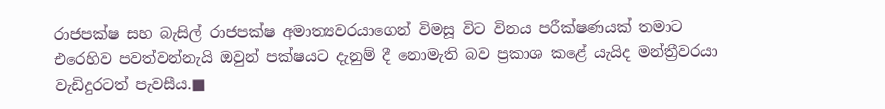රාජපක්ෂ සහ බැසිල් රාජපක්ෂ අමාත්‍යවරයාගෙන් විමසූ විට විනය පරීක්ෂණයක් තමාට එරෙහිව පවත්වන්නැයි ඔවුන් පක්ෂයට දැනුම් දී නොමැති බව ප්‍රකාශ කළේ යැයිද මන්ත්‍රීවරයා වැඩිදුරටත් පැවසීය.■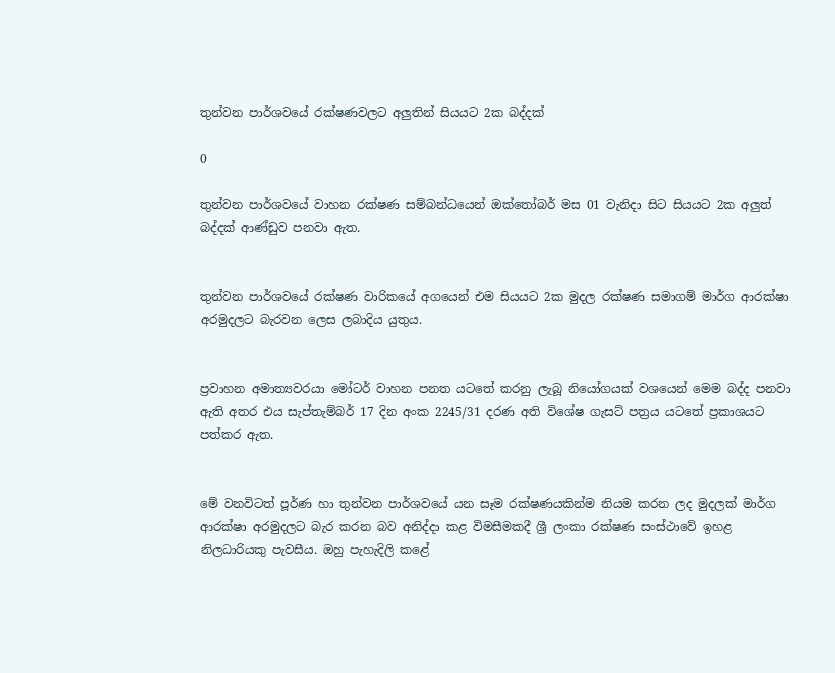තුන්වන පාර්ශවයේ රක්ෂණවලට අලුතින් සියයට 2ක බද්දක්

0

තුන්වන පාර්ශවයේ වාහන රක්ෂණ සම්බන්ධයෙන් ඔක්තෝබර් මස 01 වැනිදා සිට සියයට 2ක අලුත් බද්දක් ආණ්ඩුව පනවා ඇත.


තුන්වන පාර්ශවයේ රක්ෂණ වාරිකයේ අගයෙන් එම සියයට 2ක මුදල රක්ෂණ සමාගම් මාර්ග ආරක්ෂා අරමුදලට බැරවන ලෙස ලබාදිය යුතුය.


ප්‍රවාහන අමාත්‍යවරයා මෝටර් වාහන පනත යටතේ කරනු ලැබූ නියෝගයක් වශයෙන් මෙම බද්ද පනවා ඇති අතර එය සැප්තැම්බර් 17 දින අංක 2245/31 දරණ අති විශේෂ ගැසට් පත්‍රය යටතේ ප්‍රකාශයට පත්කර ඇත.


මේ වනවිටත් පූර්ණ හා තුන්වන පාර්ශවයේ යන සෑම රක්ෂණයකින්ම නියම කරන ලද මුදලක් මාර්ග ආරක්ෂා අරමුදලට බැර කරන බව අනිද්දා කළ විමසීමකදී ශ්‍රී ලංකා රක්ෂණ සංස්ථාවේ ඉහළ නිලධාරියකු පැවසීය. ඔහු පැහැදිලි කළේ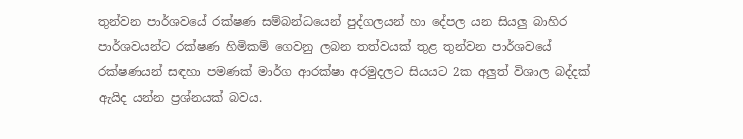තුන්වන පාර්ශවයේ රක්ෂණ සම්බන්ධයෙන් පුද්ගලයන් හා දේපල යන සියලු බාහිර පාර්ශවයන්ට රක්ෂණ හිමිකම් ගෙවනු ලබන තත්වයක් තුළ තුන්වන පාර්ශවයේ රක්ෂණයන් සඳහා පමණක් මාර්ග ආරක්ෂා අරමුදලට සියයට 2ක අලුත් විශාල බද්දක් ඇයිද යන්න ප්‍රශ්නයක් බවය.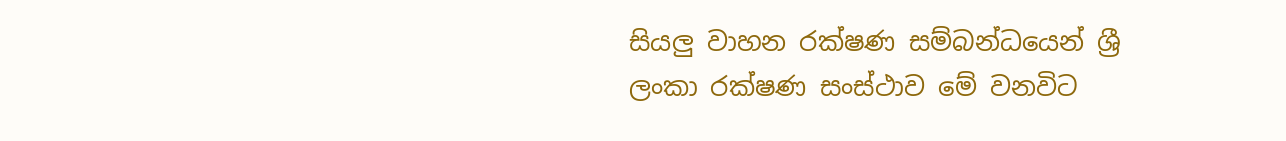සියලු වාහන රක්ෂණ සම්බන්ධයෙන් ශ්‍රී ලංකා රක්ෂණ සංස්ථාව මේ වනවිට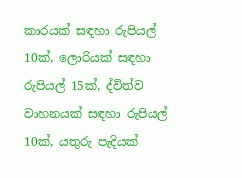කාරයක් සඳහා රුපියල් 10ක්, ලොරියක් සඳහා රුපියල් 15ක්, ද්විත්ව වාහනයක් සඳහා රුපියල් 10ක්, යතුරු පැදියක්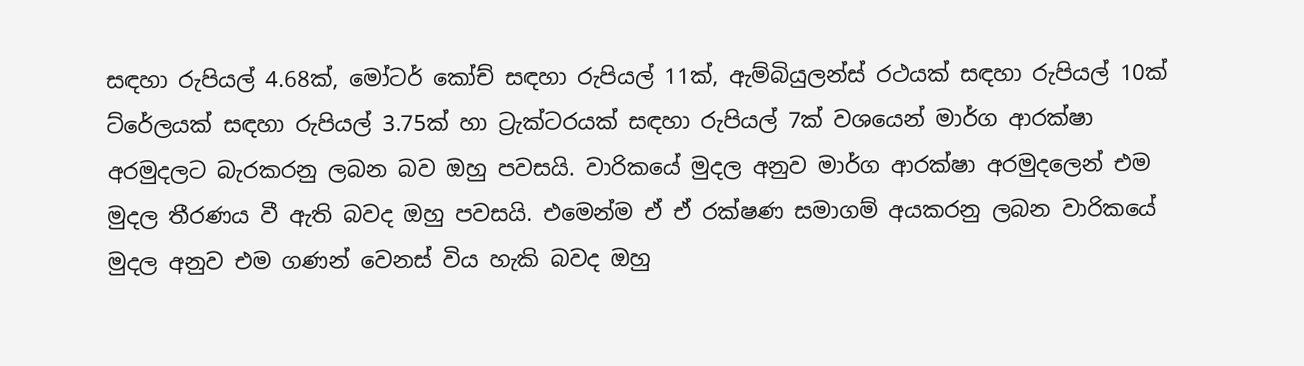සඳහා රුපියල් 4.68ක්, මෝටර් කෝච් සඳහා රුපියල් 11ක්, ඇම්බියුලන්ස් රථයක් සඳහා රුපියල් 10ක් ට්රේලයක් සඳහා රුපියල් 3.75ක් හා ට්‍රැක්ටරයක් සඳහා රුපියල් 7ක් වශයෙන් මාර්ග ආරක්ෂා අරමුදලට බැරකරනු ලබන බව ඔහු පවසයි. වාරිකයේ මුදල අනුව මාර්ග ආරක්ෂා අරමුදලෙන් එම මුදල තීරණය වී ඇති බවද ඔහු පවසයි. එමෙන්ම ඒ ඒ රක්ෂණ සමාගම් අයකරනු ලබන වාරිකයේ මුදල අනුව එම ගණන් වෙනස් විය හැකි බවද ඔහු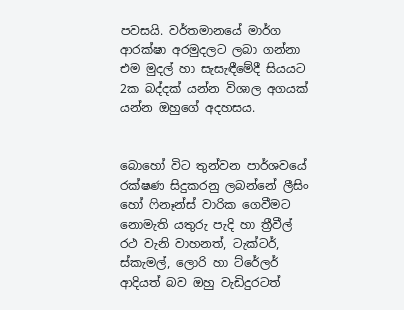පවසයි. වර්තමානයේ මාර්ග ආරක්ෂා අරමුදලට ලබා ගන්නා එම මුදල් හා සැසැඳීමේදී සියයට 2ක බද්දක් යන්න විශාල අගයක් යන්න ඔහුගේ අදහසය.


බොහෝ විට තුන්වන පාර්ශවයේ රක්ෂණ සිදුකරනු ලබන්නේ ලීසිං හෝ ෆිනෑන්ස් වාරික ගෙවීමට නොමැති යතුරු පැදි හා ත්‍රීවීල් රථ වැනි වාහනත්, ටැක්ටර්, ස්කැමල්, ලොරි හා ට්රේලර් ආදියත් බව ඔහු වැඩිදුරටත්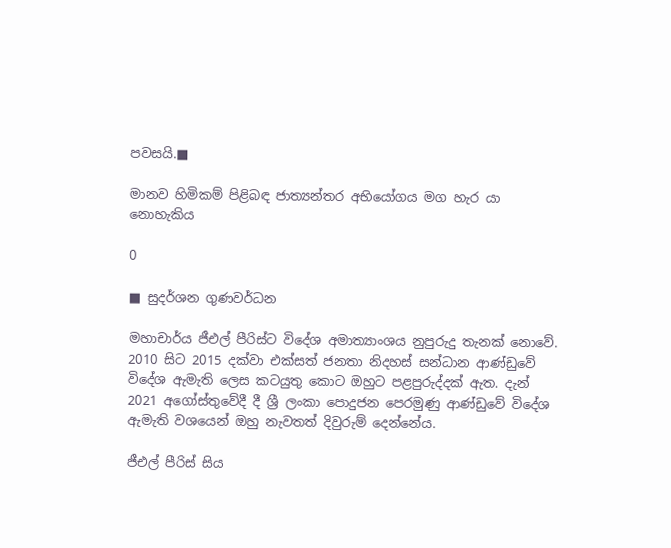පවසයි.■

මානව හිමිකම් පිළිබඳ ජාත්‍යන්තර අභියෝගය මග හැර යා නොහැකිය

0

■ සුදර්ශන ගුණවර්ධන

මහාචාර්ය ජීඑල් පීරිස්ට විදේශ අමාත්‍යාංශය නුපුරුදු තැනක් නොවේ. 2010 සිට 2015 දක්වා එක්සත් ජනතා නිදහස් සන්ධාන ආණ්ඩුවේ විදේශ ඇමැති ලෙස කටයුතු කොට ඔහුට පළපුරුද්දක් ඇත. දැන් 2021 අගෝස්තුවේදී දී ශ්‍රී ලංකා පොදුජන පෙරමුණු ආණ්ඩුවේ විදේශ ඇමැති වශයෙන් ඔහු නැවතත් දිවුරුම් දෙන්නේය.

ජීඑල් පීරිස් සිය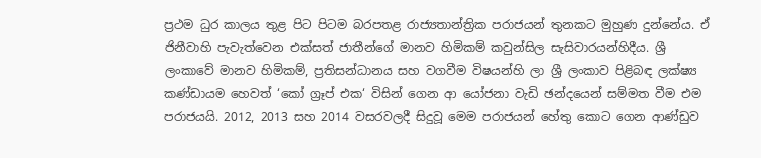ප්‍රථම ධුර කාලය තුළ පිට පිටම බරපතළ රාජ්‍යතාන්ත්‍රික පරාජයන් තුනකට මුහුණ දුන්නේය. ඒ ජිනීවාහි පැවැත්වෙන එක්සත් ජාතීන්ගේ මානව හිමිකම් කවුන්සිල සැසිවාරයන්හිදීය. ශ්‍රී ලංකාවේ මානව හිමිකම්, ප්‍රතිසන්ධානය සහ වගවීම විෂයන්හි ලා ශ්‍රී ලංකාව පිළිබඳ ලක්ෂ්‍ය කණ්ඩායම හෙවත් ‘කෝ ග්‍රෑප් එක‘ විසින් ගෙන ආ යෝජනා වැඩි ඡන්දයෙන් සම්මත වීම එම පරාජයයි. 2012, 2013 සහ 2014 වසරවලදී සිදුවූ මෙම පරාජයන් හේතු කොට ගෙන ආණ්ඩුව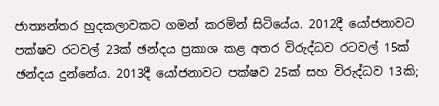ජාත්‍යන්තර හුදකලාවකට ගමන් කරමින් සිටියේය. 2012දී යෝජනාවට පක්ෂව රටවල් 23ක් ඡන්දය ප්‍රකාශ කළ අතර විරුද්ධව රටවල් 15ක් ඡන්දය දුන්නේය. 2013දී යෝජනාවට පක්ෂව 25ක් සහ විරුද්ධව 13කි;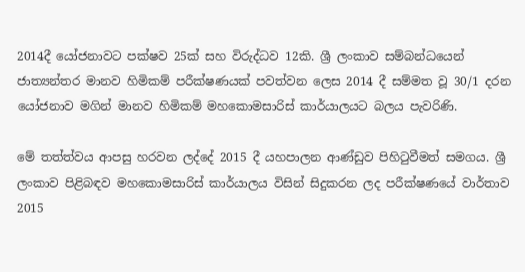2014දී යෝජනාවට පක්ෂව 25ක් සහ විරුද්ධව 12කි. ශ්‍රී ලංකාව සම්බන්ධයෙන් ජාත්‍යන්තර මානව හිමිකම් පරීක්ෂණයක් පවත්වන ලෙස 2014 දී සම්මත වූ 30/1 දරන යෝජනාව මගින් මානව හිමිකම් මහකොමසාරිස් කාර්යාලයට බලය පැවරිණි.

මේ තත්ත්වය ආපසු හරවන ලද්දේ 2015 දී යහපාලන ආණ්ඩුව පිහිටුවීමත් සමගය. ශ්‍රී ලංකාව පිළිබඳව මහකොමසාරිස් කාර්යාලය විසින් සිදුකරන ලද පරීක්ෂණයේ වාර්තාව 2015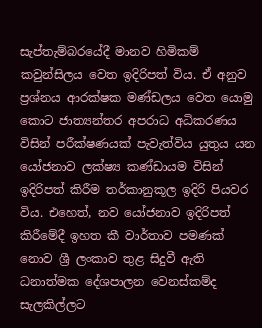සැප්තැම්බරයේදී මානව හිමිකම් කවුන්සිලය වෙත ඉදිරිපත් විය. ඒ අනුව ප්‍රශ්නය ආරක්ෂක මණ්ඩලය වෙත යොමු කොට ජාත්‍යන්තර අපරාධ අධිකරණය විසින් පරීක්ෂණයක් පැවැත්විය යුතුය යන යෝජනාව ලක්ෂ්‍ය කණ්ඩායම විසින් ඉදිරිපත් කිරීම තර්කානුකූල ඉදිරි පියවර විය. එහෙත්, නව යෝජනාව ඉදිරිපත් කිරීමේදී ඉහත කී වාර්තාව පමණක් නොව ශ්‍රී ලංකාව තුළ සිදුවී ඇති ධනාත්මක දේශපාලන වෙනස්කම්ද සැලකිල්ලට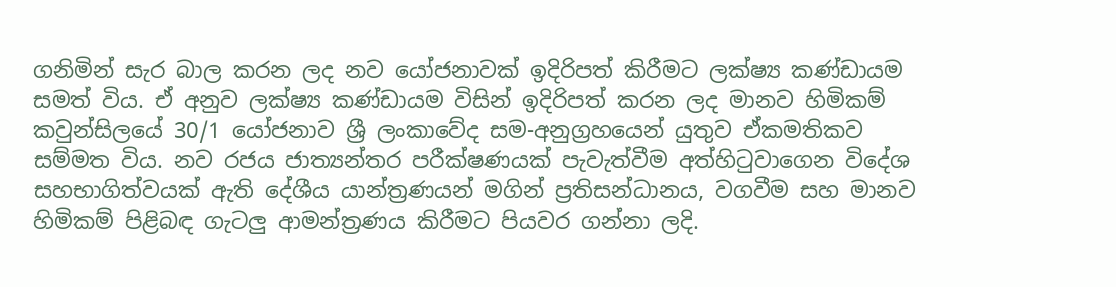ගනිමින් සැර බාල කරන ලද නව යෝජනාවක් ඉදිරිපත් කිරීමට ලක්ෂ්‍ය කණ්ඩායම සමත් විය. ඒ අනුව ලක්ෂ්‍ය කණ්ඩායම විසින් ඉදිරිපත් කරන ලද මානව හිමිකම් කවුන්සිලයේ 30/1 යෝජනාව ශ්‍රී ලංකාවේද සම-අනුග්‍රහයෙන් යුතුව ඒකමතිකව සම්මත විය. නව රජය ජාත්‍යන්තර පරීක්ෂණයක් පැවැත්වීම අත්හිටුවාගෙන විදේශ සහභාගිත්වයක් ඇති දේශීය යාන්ත්‍රණයන් මගින් ප්‍රතිසන්ධානය, වගවීම සහ මානව හිමිකම් පිළිබඳ ගැටලු ආමන්ත්‍රණය කිරීමට පියවර ගන්නා ලදි.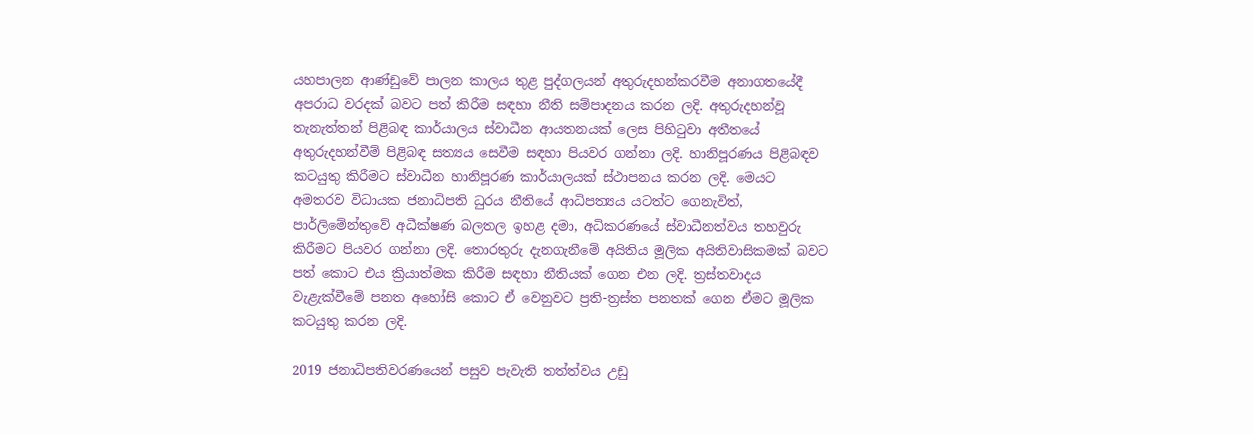යහපාලන ආණ්ඩුවේ පාලන කාලය තුළ පුද්ගලයන් අතුරුදහන්කරවීම අනාගතයේදී අපරාධ වරදක් බවට පත් කිරීම සඳහා නීති සම්පාදනය කරන ලදි. අතුරුදහන්වූ තැනැත්තන් පිළිබඳ කාර්යාලය ස්වාධීන ආයතනයක් ලෙස පිහිටුවා අතීතයේ අතුරුදහන්වීම් පිළිබඳ සත්‍යය සෙවීම සඳහා පියවර ගන්නා ලදි. හානිපූරණය පිළිබඳව කටයුතු කිරීමට ස්වාධීන හානිපූරණ කාර්යාලයක් ස්ථාපනය කරන ලදි. මෙයට අමතරව විධායක ජනාධිපති ධුරය නීතියේ ආධිපත්‍යය යටත්ට ගෙනැවිත්, පාර්ලිමේන්තුවේ අධීක්ෂණ බලතල ඉහළ දමා, අධිකරණයේ ස්වාධීනත්වය තහවුරු කිරීමට පියවර ගන්නා ලදි. තොරතුරු දැනගැනීමේ අයිතිය මූලික අයිතිවාසිකමක් බවට පත් කොට එය ක්‍රියාත්මක කිරීම සඳහා නීතියක් ගෙන එන ලදි. ත්‍රස්තවාදය වැළැක්වීමේ පනත අහෝසි කොට ඒ වෙනුවට ප්‍රති-ත්‍රස්ත පනතක් ගෙන ඒමට මූලික කටයුතු කරන ලදි.

2019 ජනාධිපතිවරණයෙන් පසුව පැවැති තත්ත්වය උඩු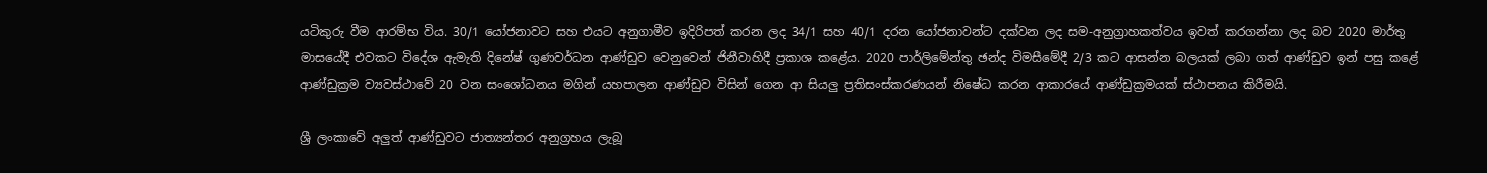යටිකුරු වීම ආරම්භ විය. 30/1 යෝජනාවට සහ එයට අනුගාමීව ඉදිරිපත් කරන ලද 34/1 සහ 40/1 දරන යෝජනාවන්ට දක්වන ලද සම-අනුග්‍රාහකත්වය ඉවත් කරගන්නා ලද බව 2020 මාර්තු මාසයේදී එවකට විදේශ ඇමැති දිනේෂ් ගුණවර්ධන ආණ්ඩුව වෙනුවෙන් ජිනීවාහිදී ප්‍රකාශ කළේය. 2020 පාර්ලිමේන්තු ඡන්ද විමසීමේදී 2/3 කට ආසන්න බලයක් ලබා ගත් ආණ්ඩුව ඉන් පසු කළේ ආණ්ඩුක්‍රම ව්‍යවස්ථාවේ 20 වන සංශෝධනය මගින් යහපාලන ආණ්ඩුව විසින් ගෙන ආ සියලු ප්‍රතිසංස්කරණයන් නිෂේධ කරන ආකාරයේ ආණ්ඩුක්‍රමයක් ස්ථාපනය කිරීමයි.

ශ්‍රී ලංකාවේ අලුත් ආණ්ඩුවට ජාත්‍යන්තර අනුග්‍රහය ලැබූ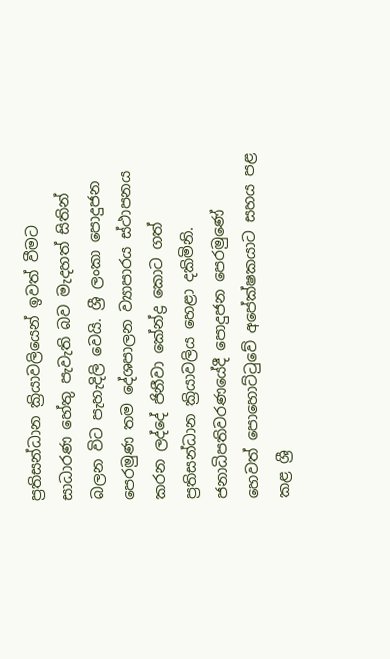ප්‍රතිසන්ධාන ක්‍රියාවලියෙන් ඉවත් වීමට සාධාරණ හේතු පැවැති බව මැදහත් සිතින් බලන විට පැහැදිලි වෙයි. ශ්‍රී ලංකා පොදුජන පෙරමුණ තම දේශපාලන ව්‍යාපාරය ස්ථාපනය කරන ලද්දේ ජිනීවා කේන්ද්‍ර කොට ගත් ප්‍රතිසන්ධාන ක්‍රියාවලිය හෙළා දකිමිනි. ජනාධිපතිවරණයේදී පොදුජන පෙරමුණේ හෙවත් පොහොට්ටුවේ අපේක්ෂකයාට සහය පළ කළ ශ්‍රී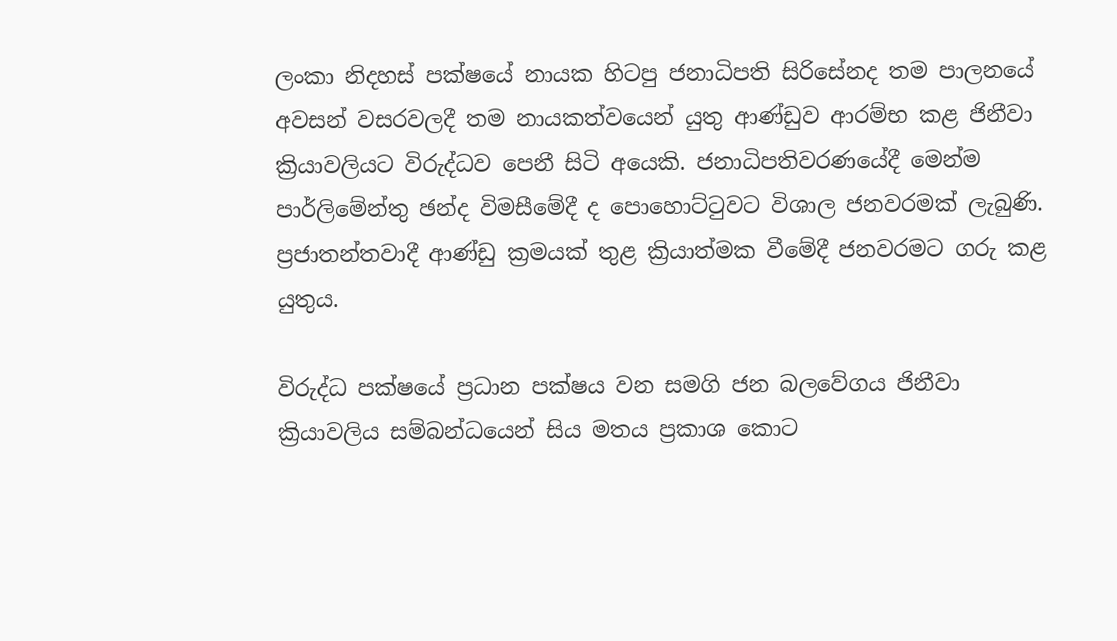ලංකා නිදහස් පක්ෂයේ නායක හිටපු ජනාධිපති සිරිසේනද තම පාලනයේ අවසන් වසරවලදී තම නායකත්වයෙන් යුතු ආණ්ඩුව ආරම්භ කළ ජිනීවා ක්‍රියාවලියට විරුද්ධව පෙනී සිටි අයෙකි. ජනාධිපතිවරණයේදී මෙන්ම පාර්ලිමේන්තු ඡන්ද විමසීමේදී ද පොහොට්ටුවට විශාල ජනවරමක් ලැබුණි. ප්‍රජාතන්තවාදී ආණ්ඩු ක්‍රමයක් තුළ ක්‍රියාත්මක වීමේදී ජනවරමට ගරු කළ යුතුය.

විරුද්ධ පක්ෂයේ ප්‍රධාන පක්ෂය වන සමගි ජන බලවේගය ජිනීවා ක්‍රියාවලිය සම්බන්ධයෙන් සිය මතය ප්‍රකාශ කොට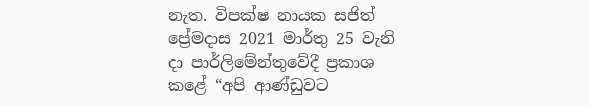නැත. විපක්ෂ නායක සජිත් ප්‍රේමදාස 2021 මාර්තු 25 වැනි දා පාර්ලිමේන්තුවේදී ප්‍රකාශ කළේ “අපි ආණ්ඩුවට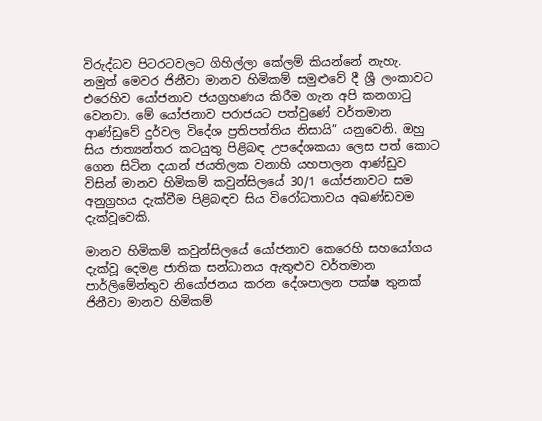විරුද්ධව පිටරටවලට ගිහිල්ලා කේලම් කියන්නේ නැහැ. නමුත් මෙවර ජිනීවා මානව හිමිකම් සමුළුවේ දී ශ්‍රී ලංකාවට එරෙහිව යෝජනාව ජයග්‍රහණය කිරීම ගැන අපි කනගාටු වෙනවා. මේ යෝජනාව පරාජයට පත්වුණේ වර්තමාන ආණ්ඩුවේ දුර්වල විදේශ ප්‍රතිපත්තිය නිසායි” යනුවෙනි. ඔහු සිය ජාත්‍යන්තර කටයුතු පිළිබඳ උපදේශකයා ලෙස පත් කොට ගෙන සිටින දයාන් ජයතිලක වනාහි යහපාලන ආණ්ඩුව විසින් මානව හිමිකම් කවුන්සිලයේ 30/1 යෝජනාවට සම අනුග්‍රහය දැක්වීම පිළිබඳව සිය විරෝධතාවය අඛණ්ඩවම දැක්වූවෙකි.

මානව හිමිකම් කවුන්සිලයේ යෝජනාව කෙරෙහි සහයෝගය දැක්වූ දෙමළ ජාතික සන්ධානය ඇතුළුව වර්තමාන පාර්ලිමේන්තුව නියෝජනය කරන දේශපාලන පක්ෂ තුනක් ජිනීවා මානව හිමිකම්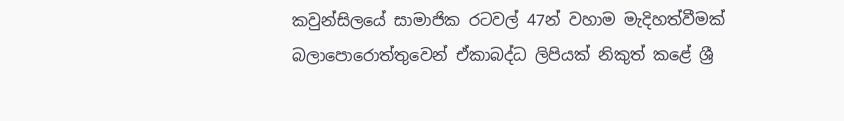කවුන්සිලයේ සාමාජික රටවල් 47න් වහාම මැදිහත්වීමක් බලාපොරොත්තුවෙන් ඒකාබද්ධ ලිපියක් නිකුත් කළේ ශ්‍රී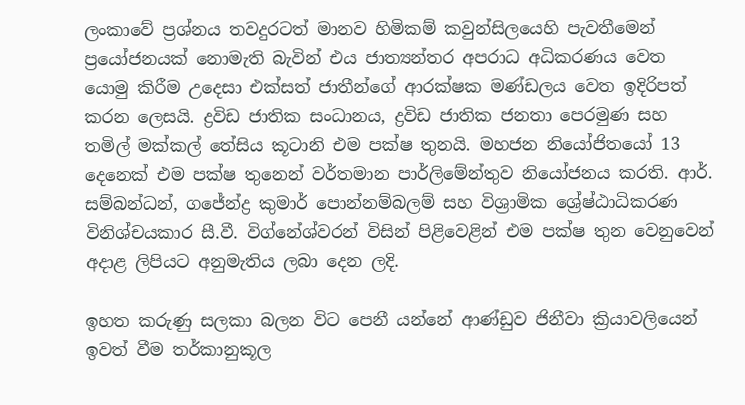ලංකාවේ ප්‍රශ්නය තවදුරටත් මානව හිමිකම් කවුන්සිලයෙහි පැවතීමෙන් ප්‍රයෝජනයක් නොමැති බැවින් එය ජාත්‍යන්තර අපරාධ අධිකරණය වෙත යොමු කිරීම උදෙසා එක්සත් ජාතීන්ගේ ආරක්ෂක මණ්ඩලය වෙත ඉදිරිපත් කරන ලෙසයි. ද්‍රවිඩ ජාතික සංධානය, ද්‍රවිඩ ජාතික ජනතා පෙරමුණ සහ තමිල් මක්කල් තේසිය කූටානි එම පක්ෂ තුනයි. මහජන නියෝජිතයෝ 13 දෙනෙක් එම පක්ෂ තුනෙන් වර්තමාන පාර්ලිමේන්තුව නියෝජනය කරති. ආර්. සම්බන්ධන්, ගජේන්ද්‍ර කුමාර් පොන්නම්බලම් සහ විශ්‍රාමික ශ්‍රේෂ්ඨාධිකරණ විනිශ්චයකාර සී.වී. විග්නේශ්වරන් විසින් පිළිවෙළින් එම පක්ෂ තුන වෙනුවෙන් අදාළ ලිපියට අනුමැතිය ලබා දෙන ලදි.

ඉහත කරුණු සලකා බලන විට පෙනී යන්නේ ආණ්ඩුව ජිනීවා ක්‍රියාවලියෙන් ඉවත් වීම තර්කානුකූල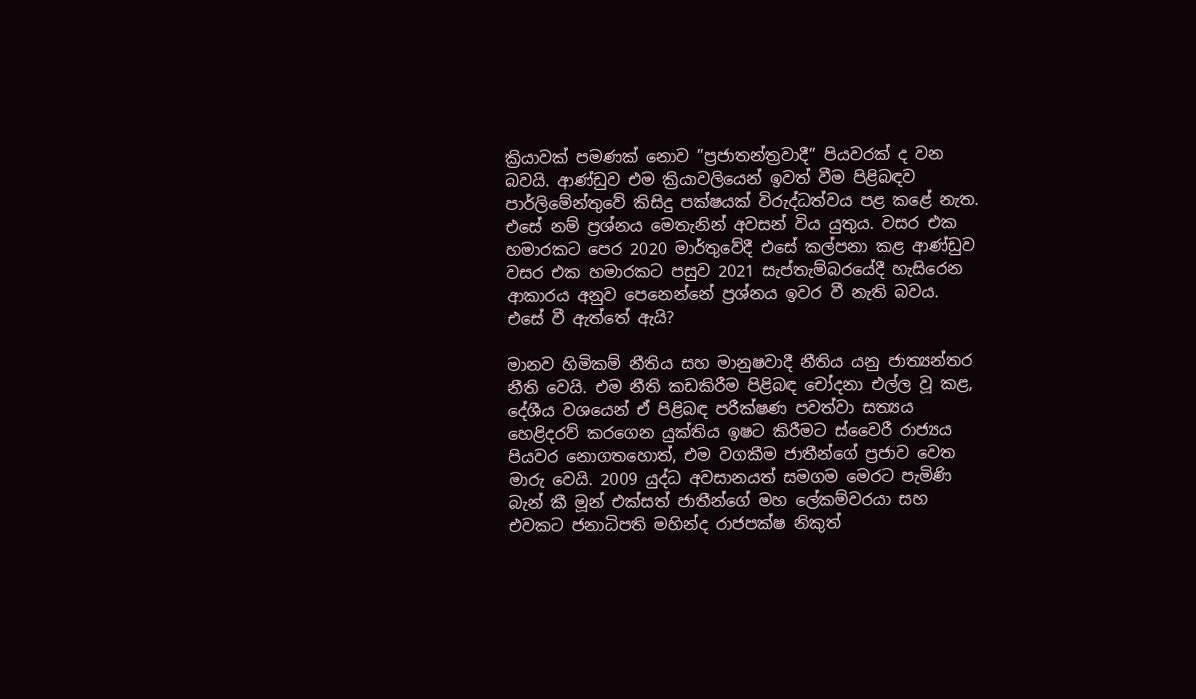ක්‍රියාවක් පමණක් නොව ”ප්‍රජාතන්ත්‍රවාදී” පියවරක් ද වන බවයි. ආණ්ඩුව එම ක්‍රියාවලියෙන් ඉවත් වීම පිළිබඳව පාර්ලිමේන්තුවේ කිසිදු පක්ෂයක් විරුද්ධත්වය පළ කළේ නැත. එසේ නම් ප්‍රශ්නය මෙතැනින් අවසන් විය යුතුය. වසර එක හමාරකට පෙර 2020 මාර්තුවේදී එසේ කල්පනා කළ ආණ්ඩුව වසර එක හමාරකට පසුව 2021 සැප්තැම්බරයේදී හැසිරෙන ආකාරය අනුව පෙනෙන්නේ ප්‍රශ්නය ඉවර වී නැති බවය. එසේ වී ඇත්තේ ඇයි?

මානව හිමිකම් නීතිය සහ මානුෂවාදී නීතිය යනු ජාත්‍යන්තර නීති වෙයි. එම නීති කඩකිරීම පිළිබඳ චෝදනා එල්ල වූ කළ, දේශීය වශයෙන් ඒ පිළිබඳ පරීක්ෂණ පවත්වා සත්‍යය හෙළිදරව් කරගෙන යුක්තිය ඉෂට කිරීමට ස්වෛරී රාජ්‍යය පියවර නොගතහොත්, එම වගකීම ජාතීන්ගේ ප්‍රජාව වෙත මාරු වෙයි. 2009 යුද්ධ අවසානයත් සමගම මෙරට පැමිණි බැන් කී මූන් එක්සත් ජාතීන්ගේ මහ ලේකම්වරයා සහ එවකට ජනාධිපති මහින්ද රාජපක්ෂ නිකුත්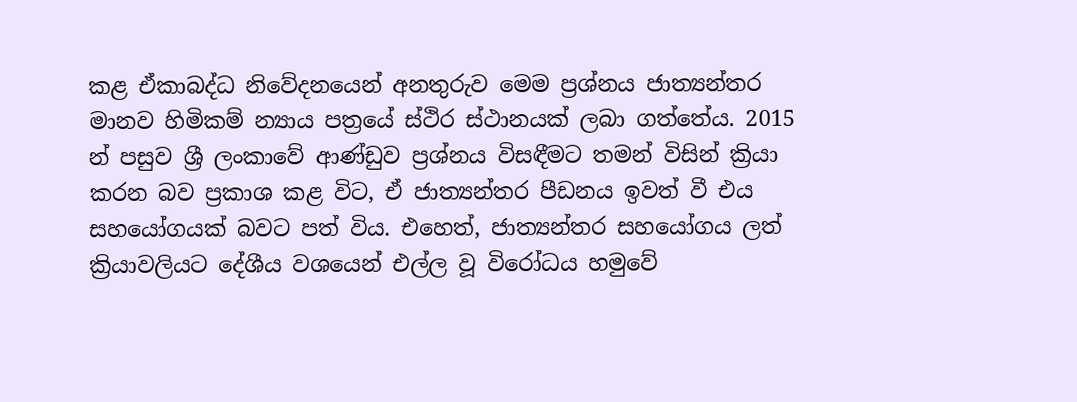කළ ඒකාබද්ධ නිවේදනයෙන් අනතුරුව මෙම ප්‍රශ්නය ජාත්‍යන්තර මානව හිමිකම් න්‍යාය පත්‍රයේ ස්ථිර ස්ථානයක් ලබා ගත්තේය. 2015 න් පසුව ශ්‍රී ලංකාවේ ආණ්ඩුව ප්‍රශ්නය විසඳීමට තමන් විසින් ක්‍රියා කරන බව ප්‍රකාශ කළ විට, ඒ ජාත්‍යන්තර පීඩනය ඉවත් වී එය සහයෝගයක් බවට පත් විය. එහෙත්, ජාත්‍යන්තර සහයෝගය ලත් ක්‍රියාවලියට දේශීය වශයෙන් එල්ල වූ විරෝධය හමුවේ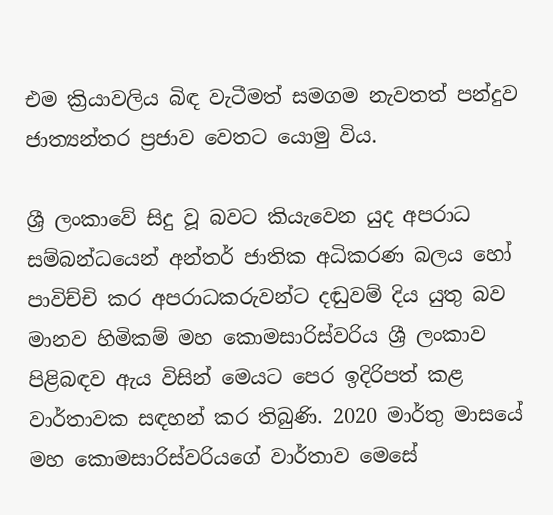එම ක්‍රියාවලිය බිඳ වැටීමත් සමගම නැවතත් පන්දුව ජාත්‍යන්තර ප්‍රජාව වෙතට යොමු විය.

ශ්‍රී ලංකාවේ සිදු වූ බවට කියැවෙන යුද අපරාධ සම්බන්ධයෙන් අන්තර් ජාතික අධිකරණ බලය හෝ පාවිච්චි කර අපරාධකරුවන්ට දඬුවම් දිය යුතු බව මානව හිමිකම් මහ කොමසාරිස්වරිය ශ්‍රී ලංකාව පිළිබඳව ඇය විසින් මෙයට පෙර ඉදිරිපත් කළ වාර්තාවක සඳහන් කර තිබුණි. 2020 මාර්තු මාසයේ මහ කොමසාරිස්වරියගේ වාර්තාව මෙසේ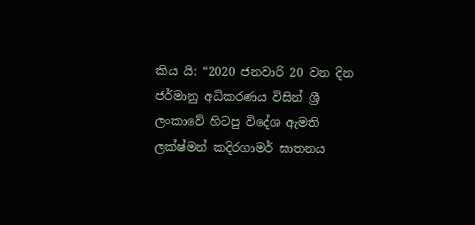කිය යි: “2020 ජනවාරි 20 වන දින ජර්මානු අධිකරණය විසින් ශ්‍රී ලංකාවේ හිටපු විදේශ ඇමති ලක්ෂ්මන් කදිරගාමර් ඝාතනය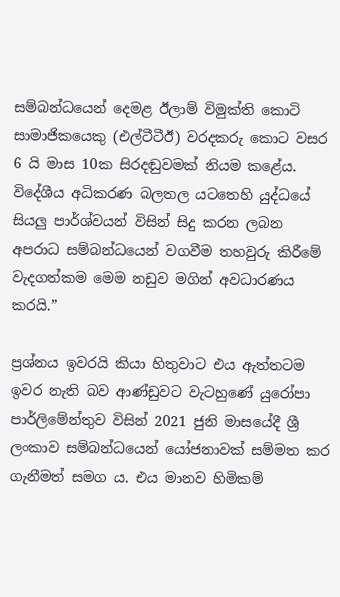සම්බන්ධයෙන් දෙමළ ඊලාම් විමුක්ති කොටි සාමාජිකයෙකු (එල්ටීටීඊ) වරදකරු කොට වසර 6 යි මාස 10ක සිරදඬුවමක් නියම කළේය. විදේශීය අධිකරණ බලතල යටතෙහි යුද්ධයේ සියලු පාර්ශ්වයන් විසින් සිදු කරන ලබන අපරාධ සම්බන්ධයෙන් වගවීම තහවුරු කිරීමේ වැදගත්කම මෙම නඩුව මගින් අවධාරණය කරයි.”

ප්‍රශ්නය ඉවරයි කියා හිතුවාට එය ඇත්තටම ඉවර නැති බව ආණ්ඩුවට වැටහුණේ යුරෝපා පාර්ලිමේන්තුව විසින් 2021 ජුනි මාසයේදී ශ්‍රී ලංකාව සම්බන්ධයෙන් යෝජනාවක් සම්මත කර ගැනීමත් සමග ය. එය මානව හිමිකම්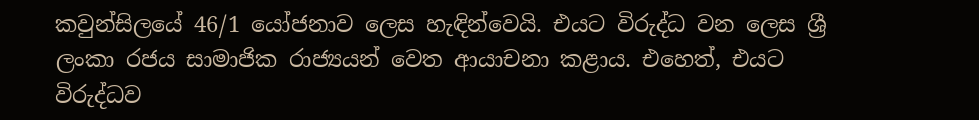කවුන්සිලයේ 46/1 යෝජනාව ලෙස හැඳින්වෙයි. එයට විරුද්ධ වන ලෙස ශ්‍රී ලංකා රජය සාමාජික රාජ්‍යයන් වෙත ආයාචනා කළාය. එහෙත්, එයට විරුද්ධව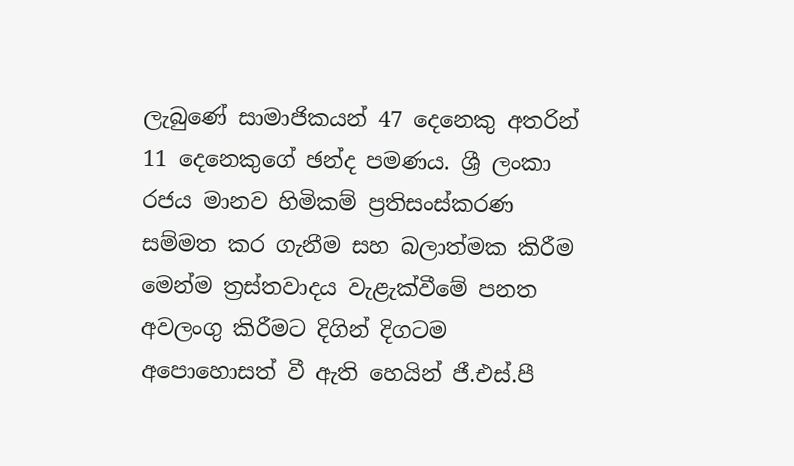ලැබුණේ සාමාජිකයන් 47 දෙනෙකු අතරින් 11 දෙනෙකුගේ ඡන්ද පමණය. ශ්‍රී ලංකා රජය මානව හිමිකම් ප්‍රතිසංස්කරණ සම්මත කර ගැනීම සහ බලාත්මක කිරීම මෙන්ම ත්‍රස්තවාදය වැළැක්වීමේ පනත අවලංගු කිරීමට දිගින් දිගටම අපොහොසත් වී ඇති හෙයින් ජී.එස්.පී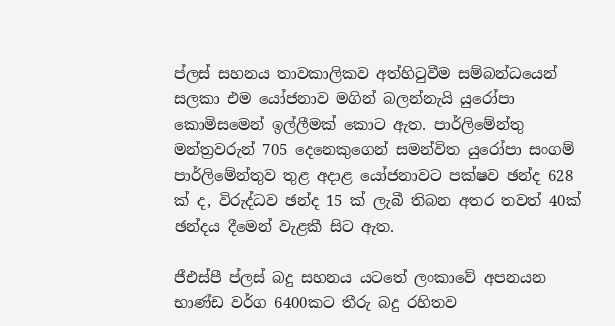ප්ලස් සහනය තාවකාලිකව අත්හිටුවීම සම්බන්ධයෙන් සලකා එම යෝජනාව මගින් බලන්නැයි යුරෝපා කොමිසමෙන් ඉල්ලීමක් කොට ඇත. පාර්ලිමේන්තු මන්ත්‍රවරුන් 705 දෙනෙකුගෙන් සමන්විත යුරෝපා සංගම් පාර්ලිමේන්තුව තුළ අදාළ යෝජනාවට පක්ෂව ඡන්ද 628 ක් ද, විරුද්ධව ඡන්ද 15 ක් ලැබී තිබන අතර තවත් 40ක් ඡන්දය දීමෙන් වැළකී සිට ඇත.

ජීඑස්පී ප්ලස් බදු සහනය යටතේ ලංකාවේ අපනයන භාණ්ඩ වර්ග 6400කට තීරු බදු රහිතව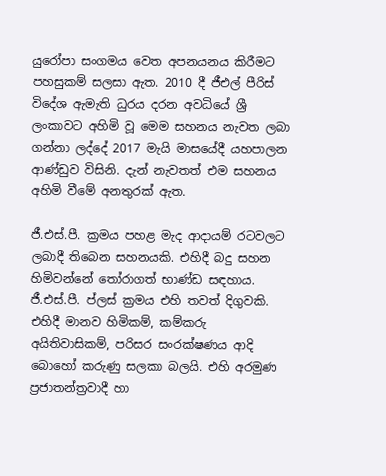යුරෝපා සංගමය වෙත අපනයනය කිරීමට පහසුකම් සලසා ඇත. 2010 දී ජීඑල් පීරිස් විදේශ ඇමැති ධුරය දරන අවධියේ ශ්‍රී ලංකාවට අහිමි වූ මෙම සහනය නැවත ලබා ගන්නා ලද්දේ 2017 මැයි මාසයේදී යහපාලන ආණ්ඩුව විසිනි. දැන් නැවතත් එම සහනය අහිමි වීමේ අනතුරක් ඇත.

ජී.එස්.පී. ක්‍රමය පහළ මැද ආදායම් රටවලට ලබාදී තිබෙන සහනයකි. එහිදී බදු සහන හිමිවන්නේ තෝරාගත් භාණ්ඩ සඳහාය. ජී.එස්.පී. ප්ලස් ක්‍රමය එහි තවත් දිගුවකි. එහිදී මානව හිමිකම්, කම්කරු අයිතිවාසිකම්, පරිසර සංරක්ෂණය ආදි බොහෝ කරුණු සලකා බලයි. එහි අරමුණ ප්‍රජාතන්ත්‍රවාදී හා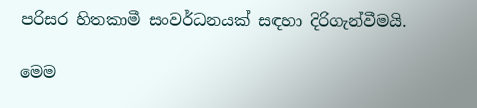පරිසර හිතකාමී සංවර්ධනයක් සඳහා දිරිගැන්වීමයි.

මෙම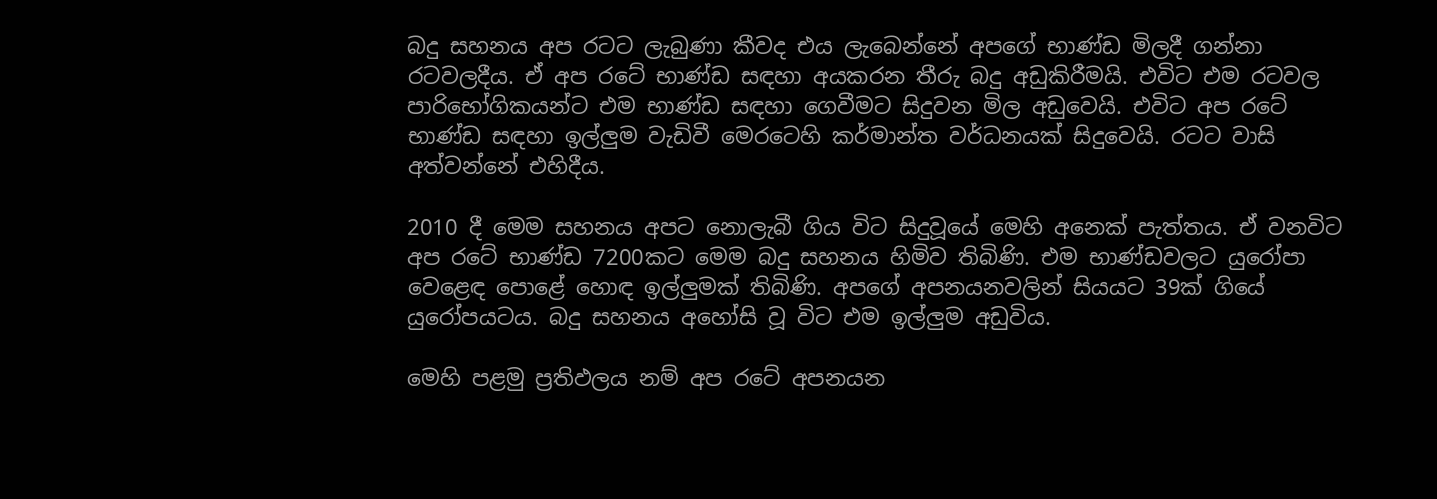බදු සහනය අප රටට ලැබුණා කීවද එය ලැබෙන්නේ අපගේ භාණ්ඩ මිලදී ගන්නා රටවලදීය. ඒ අප රටේ භාණ්ඩ සඳහා අයකරන තීරු බදු අඩුකිරීමයි. එවිට එම රටවල පාරිභෝගිකයන්ට එම භාණ්ඩ සඳහා ගෙවීමට සිදුවන මිල අඩුවෙයි. එවිට අප රටේ භාණ්ඩ සඳහා ඉල්ලුම වැඩිවී මෙරටෙහි කර්මාන්ත වර්ධනයක් සිදුවෙයි. රටට වාසි අත්වන්නේ එහිදීය.

2010 දී මෙම සහනය අපට නොලැබී ගිය විට සිදුවූයේ මෙහි අනෙක් පැත්තය. ඒ වනවිට අප රටේ භාණ්ඩ 7200කට මෙම බදු සහනය හිමිව තිබිණි. එම භාණ්ඩවලට යුරෝපා වෙළෙඳ පොළේ හොඳ ඉල්ලුමක් තිබිණි. අපගේ අපනයනවලින් සියයට 39ක් ගියේ යුරෝපයටය. බදු සහනය අහෝසි වූ විට එම ඉල්ලුම අඩුවිය.

මෙහි පළමු ප්‍රතිඵලය නම් අප රටේ අපනයන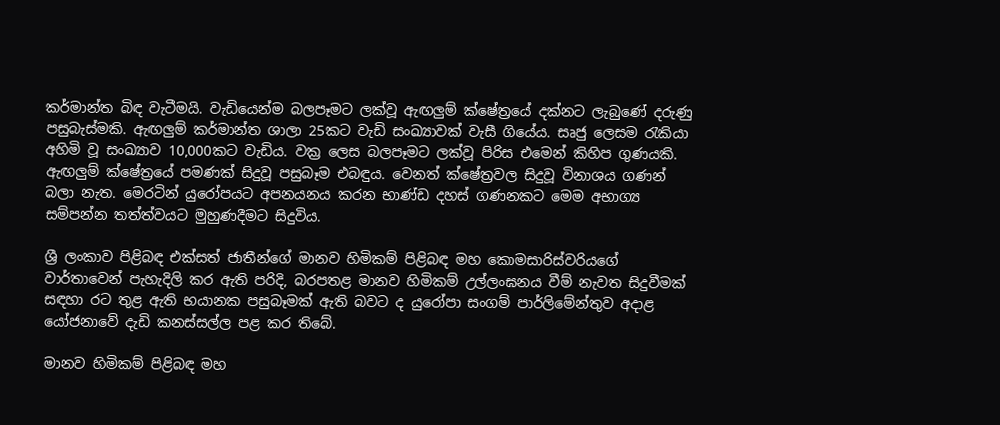කර්මාන්ත බිඳ වැටීමයි. වැඩියෙන්ම බලපෑමට ලක්වූ ඇඟලුම් ක්ෂේත්‍රයේ දක්නට ලැබුණේ දරුණු පසුබැස්මකි. ඇඟලුම් කර්මාන්ත ශාලා 25කට වැඩි සංඛ්‍යාවක් වැසී ගියේය. සෘජු ලෙසම රැකියා අහිමි වූ සංඛ්‍යාව 10,000කට වැඩිය. වක්‍ර ලෙස බලපෑමට ලක්වූ පිරිස එමෙන් කිහිප ගුණයකි. ඇඟලුම් ක්ෂේත්‍රයේ පමණක් සිදුවූ පසුබෑම එබඳුය. වෙනත් ක්ෂේත්‍රවල සිදුවූ විනාශය ගණන් බලා නැත. මෙරටින් යුරෝපයට අපනයනය කරන භාණ්ඩ දහස් ගණනකට මෙම අභාග්‍ය සම්පන්න තත්ත්වයට මුහුණදීමට සිදුවිය.

ශ්‍රී ලංකාව පිළිබඳ එක්සත් ජාතීන්ගේ මානව හිමිකම් පිළිබඳ මහ කොමසාරිස්වරියගේ වාර්තාවෙන් පැහැදිලි කර ඇති පරිදි, බරපතළ මානව හිමිකම් උල්ලංඝනය වීම් නැවත සිදුවීමක් සඳහා රට තුළ ඇති භයානක පසුබෑමක් ඇති බවට ද යුරෝපා සංගම් පාර්ලිමේන්තුව අදාළ යෝජනාවේ දැඩි කනස්සල්ල පළ කර තිබේ.

මානව හිමිකම් පිළිබඳ මහ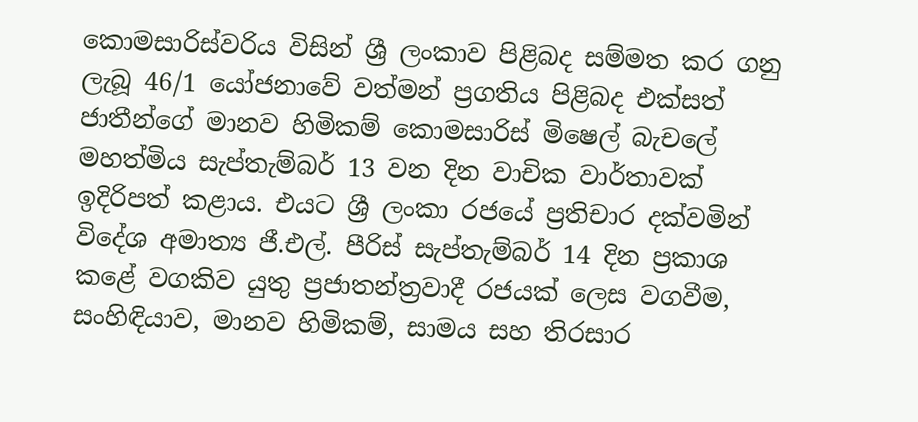කොමසාරිස්වරිය විසින් ශ්‍රී ලංකාව පිළිබද සම්මත කර ගනු ලැබූ 46/1 යෝජනාවේ වත්මන් ප්‍රගතිය පිළිබද එක්සත් ජාතීන්ගේ මානව හිමිකම් කොමසාරිස් මිෂෙල් බැචලේ මහත්මිය සැප්තැම්බර් 13 වන දින වාචික වාර්තාවක් ඉදිරිපත් කළාය. එයට ශ්‍රී ලංකා රජයේ ප්‍රතිචාර දක්වමින් විදේශ අමාත්‍ය ජී.එල්. පීරිස් සැප්තැම්බර් 14 දින ප්‍රකාශ කළේ වගකිව යුතු ප්‍රජාතන්ත්‍රවාදී රජයක් ලෙස වගවීම, සංහිඳියාව, මානව හිමිකම්, සාමය සහ තිරසාර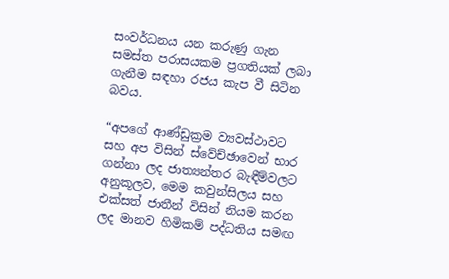සංවර්ධනය යන කරුණු ගැන සමස්ත පරාසයකම ප්‍රගතියක් ලබා ගැනීම සඳහා රජය කැප වී සිටින බවය.

“අපගේ ආණ්ඩුක්‍රම ව්‍යවස්ථාවට සහ අප විසින් ස්වේච්ඡාවෙන් භාර ගන්නා ලද ජාත්‍යන්තර බැඳීම්වලට අනුකූලව, මෙම කවුන්සිලය සහ එක්සත් ජාතීන් විසින් නියම කරන ලද මානව හිමිකම් පද්ධතිය සමඟ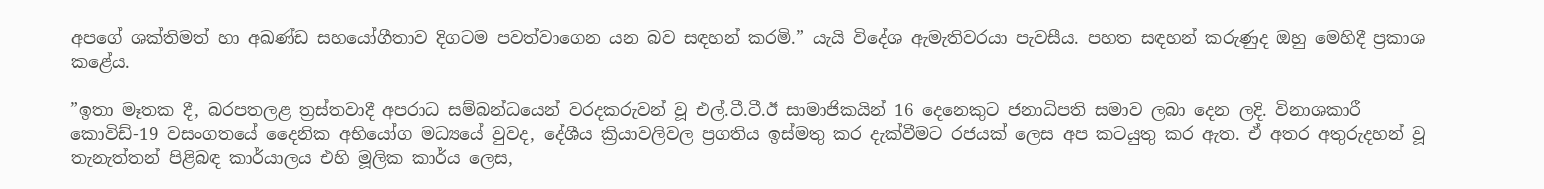අපගේ ශක්තිමත් හා අඛණ්ඩ සහයෝගීතාව දිගටම පවත්වාගෙන යන බව සඳහන් කරමි.” යැයි විදේශ ඇමැතිවරයා පැවසීය. පහත සඳහන් කරුණුද ඔහු මෙහිදී ප්‍රකාශ කළේය.

”ඉතා මෑතක දී, බරපතලළ ත්‍රස්තවාදී අපරාධ සම්බන්ධයෙන් වරදකරුවන් වූ එල්.ටී.ටී.ඊ සාමාජිකයින් 16 දෙනෙකුට ජනාධිපති සමාව ලබා දෙන ලදි. විනාශකාරී කොවිඩ්-19 වසංගතයේ දෛනික අභියෝග මධ්‍යයේ වුවද, දේශීය ක්‍රියාවලිවල ප්‍රගතිය ඉස්මතු කර දැක්වීමට රජයක් ලෙස අප කටයුතු කර ඇත. ඒ අතර අතුරුදහන් වූ තැනැත්තන් පිළිබඳ කාර්යාලය එහි මූලික කාර්ය ලෙස,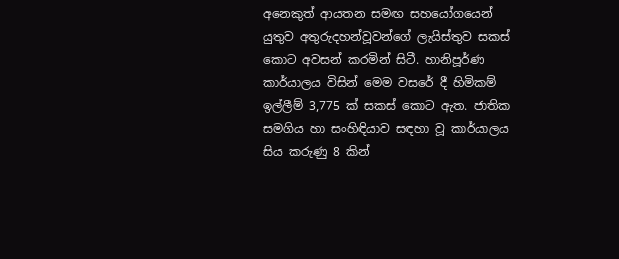අනෙකුත් ආයතන සමඟ සහයෝගයෙන් යුතුව අතුරුදහන්වූවන්ගේ ලැයිස්තුව සකස් කොට අවසන් කරමින් සිටී. හානිපූර්ණ කාර්යාලය විසින් මෙම වසරේ දී හිමිකම් ඉල්ලීම් 3,775 ක් සකස් කොට ඇත. ජාතික සමගිය හා සංහිඳියාව සඳහා වූ කාර්යාලය සිය කරුණු 8 කින්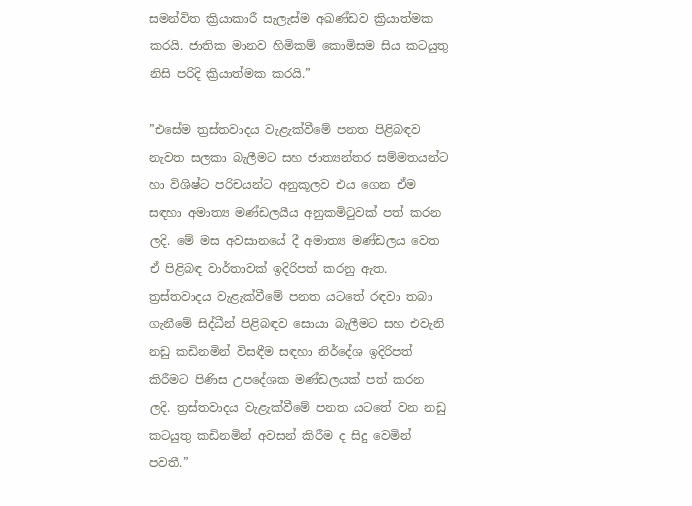සමන්විත ක්‍රියාකාරී සැලැස්ම අඛණ්ඩව ක්‍රියාත්මක කරයි. ජාතික මානව හිමිකම් කොමිසම සිය කටයුතු නිසි පරිදි ක්‍රියාත්මක කරයි.”

”එසේම ත්‍රස්තවාදය වැළැක්වීමේ පනත පිළිබඳව නැවත සලකා බැලීමට සහ ජාත්‍යන්තර සම්මතයන්ට හා විශිෂ්ට පරිචයන්ට අනුකූලව එය ගෙන ඒම සඳහා අමාත්‍ය මණ්ඩලයීය අනුකමිටුවක් පත් කරන ලදි. මේ මස අවසානයේ දී අමාත්‍ය මණ්ඩලය වෙත ඒ පිළිබඳ වාර්තාවක් ඉදිරිපත් කරනු ඇත. ත්‍රස්තවාදය වැළැක්වීමේ පනත යටතේ රඳවා තබා ගැනීමේ සිද්ධීන් පිළිබඳව සොයා බැලීමට සහ එවැනි නඩු කඩිනමින් විසඳීම සඳහා නිර්දේශ ඉදිරිපත් කිරීමට පිණිස උපදේශක මණ්ඩලයක් පත් කරන ලදි. ත්‍රස්තවාදය වැළැක්වීමේ පනත යටතේ වන නඩු කටයුතු කඩිනමින් අවසන් කිරීම ද සිදු වෙමින් පවතී.”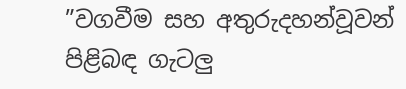”වගවීම සහ අතුරුදහන්වූවන් පිළිබඳ ගැටලු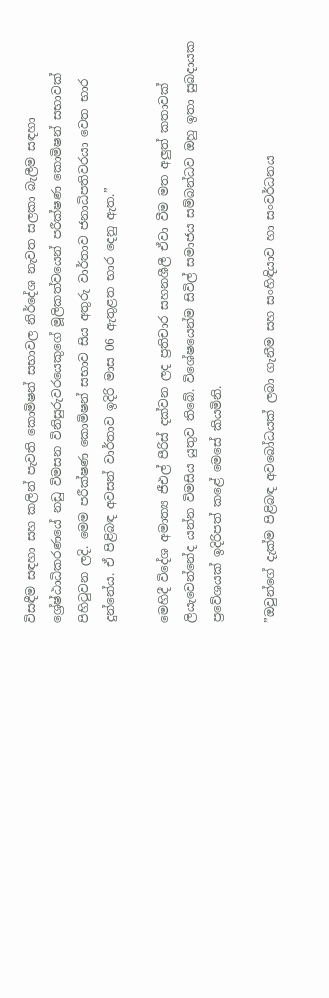විසඳීම සඳහා සහ කලින් පැවති කොමිෂන් සභාවල නිර්දේශ නැවත සලකා බැලීම සඳහා ශ්‍රේෂ්ඨාධිකරණයේ නඩු විමසන විනිසුරුවරයෙකුගේ මූලිකත්වයෙන් පරීක්ෂණ කොමිෂන් සභාවක් පිහිටුවන ලදි. මෙම පරීක්ෂණ කොමිෂන් සභාව සිය අතුරු වාර්තාව ජනාධිපතිවරයා වෙත භාර දුන්නේය. ඒ පිළිබඳ අවසන් වාර්තාව ඉදිරි මාස 06 ඇතුළත භාර දෙනු ඇත.”

මෙහිදී විදේශ අමාත්‍ය ජීඑල් පීරිස් දක්වන ලද ප්‍රතිචාර සහනශීලී ඒවා වීම මත අලුත් කතාවක් ලියැවෙන්නේද යන්න විමසිය යුතුව තිබේ. විශේෂයෙන්ම සිවිල් සමාජය සම්බන්ධව ඔහු ඉතා සුබදායක ප්‍රවේශයක් ඉදිරිපත් කළේ මෙසේ කියමිනි.

”ඔවුන්ගේ දැක්ම පිළිබඳ අවබෝධයක් ලබා ගැනීම සහ සංහිඳියාව හා සංවර්ධනය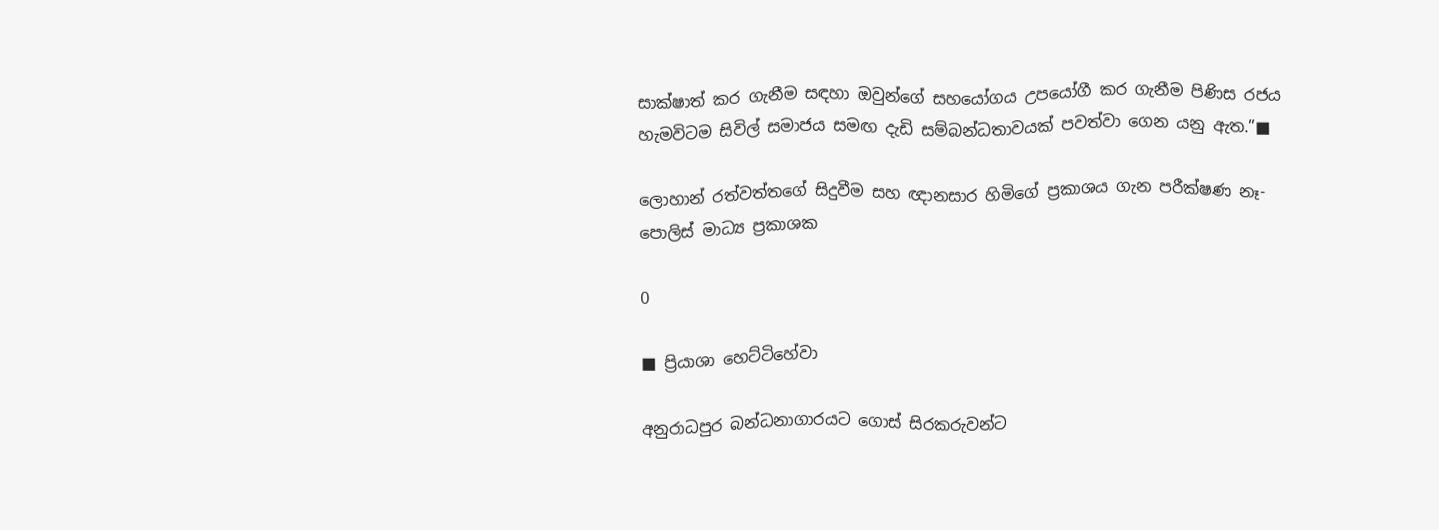සාක්ෂාත් කර ගැනීම සඳහා ඔවුන්ගේ සහයෝගය උපයෝගී කර ගැනීම පිණිස රජය හැමවිටම සිවිල් සමාජය සමඟ දැඩි සම්බන්ධතාවයක් පවත්වා ගෙන යනු ඇත.”■

ලොහාන් රත්වත්තගේ සිදුවීම සහ ඥානසාර හිමිගේ ප්‍රකාශය ගැන පරීක්ෂණ නෑ-පොලිස් මාධ්‍ය ප්‍රකාශක

0

■ ප්‍රියාශා හෙට්ටිහේවා

අනුරාධපුර බන්ධනාගාරයට ගොස් සිරකරුවන්ට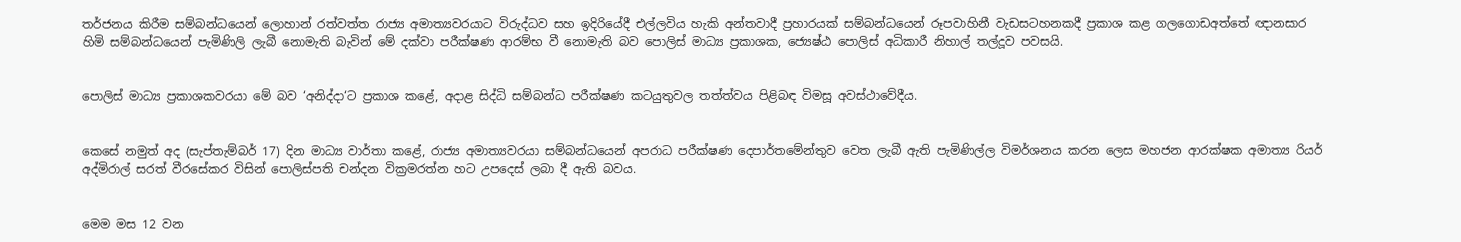තර්ජනය කිරීම සම්බන්ධයෙන් ලොහාන් රත්වත්ත රාජ්‍ය අමාත්‍යවරයාට විරුද්ධව සහ ඉදිරියේදී එල්ලවිය හැකි අන්තවාදී ප්‍රහාරයක් සම්බන්ධයෙන් රූපවාහිනී වැඩසටහනකදී ප්‍රකාශ කළ ගලගොඩඅත්තේ ඥානසාර හිමි සම්බන්ධයෙන් පැමිණිලි ලැබී නොමැති බැවින් මේ දක්වා පරීක්ෂණ ආරම්භ වී නොමැති බව පොලිස් මාධ්‍ය ප්‍රකාශක, ජ්‍යෙෂ්ඨ පොලිස් අධිකාරී නිහාල් තල්දූව පවසයි.


පොලිස් මාධ්‍ය ප්‍රකාශකවරයා මේ බව ‘අනිද්දා‘ට ප්‍රකාශ කළේ, අදාළ සිද්ධි සම්බන්ධ පරීක්ෂණ කටයුතුවල තත්ත්වය පිළිබඳ විමසූ අවස්ථාවේදීය.


කෙසේ නමුත් අද (සැප්තැම්බර් 17) දින මාධ්‍ය වාර්තා කළේ, රාජ්‍ය අමාත්‍යවරයා සම්බන්ධයෙන් අපරාධ පරීක්ෂණ දෙපාර්තමේන්තුව වෙත ලැබී ඇති පැමිණිල්ල විමර්ශනය කරන ලෙස මහජන ආරක්ෂක අමාත්‍ය රියර් අද්මිරාල් සරත් වීරසේකර විසින් පොලිස්පති චන්දන වික්‍රමරත්න හට උපදෙස් ලබා දී ඇති බවය.


මෙම මස 12 වන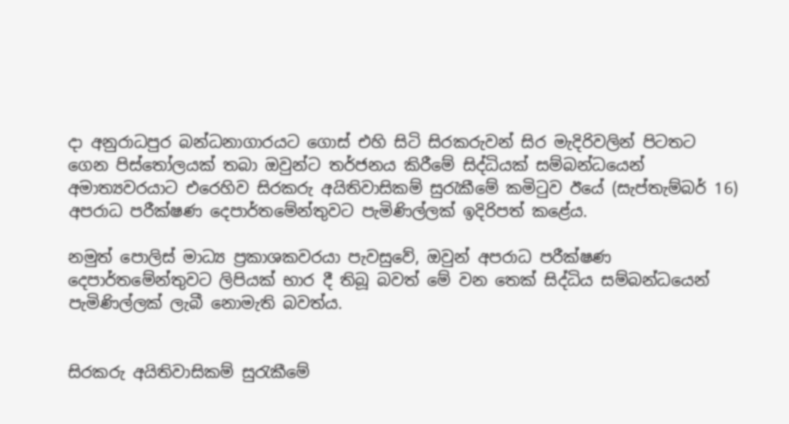දා අනුරාධපුර බන්ධනාගාරයට ගොස් එහි සිටි සිරකරුවන් සිර මැදිරිවලින් පිටතට ගෙන පිස්තෝලයක් තබා ඔවුන්ට තර්ජනය කිරීමේ සිද්ධියක් සම්බන්ධයෙන් අමාත්‍යවරයාට එරෙහිව සිරකරු අයිතිවාසිකම් සුරැකීමේ කමිටුව ඊයේ (සැප්තැම්බර් 16) අපරාධ පරීක්ෂණ දෙපාර්තමේන්තුවට පැමිණිල්ලක් ඉදිරිපත් කළේය.

නමුත් පොලිස් මාධ්‍ය ප්‍රකාශකවරයා පැවසුවේ, ඔවුන් අපරාධ පරීක්ෂණ දෙපාර්තමේන්තුවට ලිපියක් භාර දී තිබූ බවත් මේ වන තෙක් සිද්ධිය සම්බන්ධයෙන් පැමිණිල්ලක් ලැබී නොමැති බවත්ය.


සිරකරු අයිතිවාසිකම් සුරැකීමේ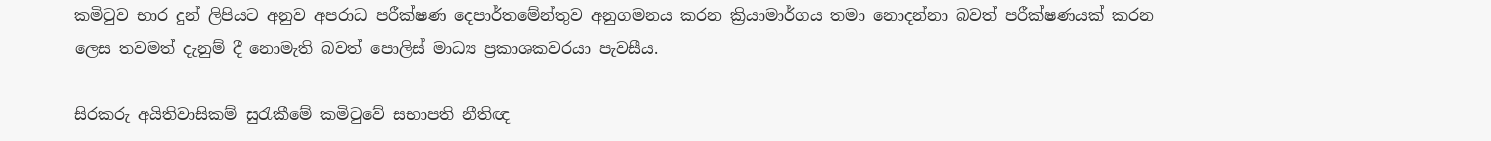කමිටුව භාර දුන් ලිපියට අනුව අපරාධ පරීක්ෂණ දෙපාර්තමේන්තුව අනුගමනය කරන ක්‍රියාමාර්ගය තමා නොදන්නා බවත් පරීක්ෂණයක් කරන ලෙස තවමත් දැනුම් දී නොමැති බවත් පොලිස් මාධ්‍ය ප්‍රකාශකවරයා පැවසීය.

සිරකරු අයිතිවාසිකම් සුරැකීමේ කමිටුවේ සභාපති නීතිඥ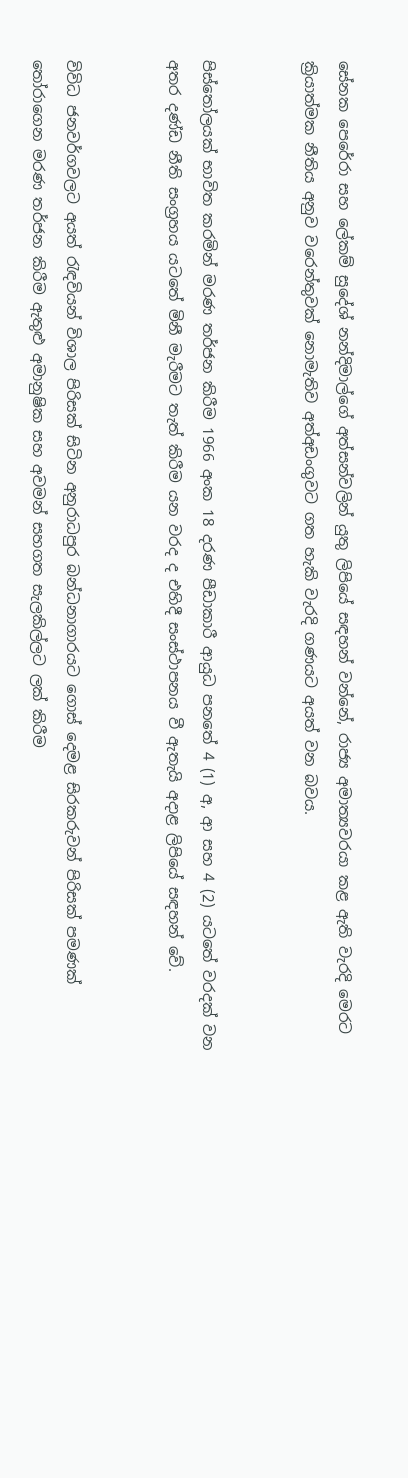සේනක පෙරේරා සහ ලේකම් සුදේශ් නන්දිමාල්ගේ අත්සන්වලින් යුතු ලිපියේ සඳහන් වන්නේ, රාජ්‍ය අමාත්‍යවරයා කළ ඇති වැරදි මෙරට ක්‍රියාත්මක නීතිය අනුව වරෙන්තුවක් නොමැතිව අත්අඩංගුවට ගත හැකි වැරදි ගණයට අයත් වන බවය.


පිස්තෝලයක් භාවිත කරමින් මරණ තර්ජන කිරීම 1966 අංක 18 දරණ පීඩාකාරී ආයුධ පනතේ 4 (1) අ, ආ සහ 4 (2) යටතේ වරදක් වන අතර දණ්ඩ නීති සංග්‍රහය යටතේ මිනී මැරීමට තැත් කිරීම යන වරද ද එහිදී සංස්ථාපනය වී ඇතැයි අදාළ ලිපියේ සඳහන් වේ.


විවිධ ජනවර්ගවලට අයත් රැඳවියන් විශාල පිරිසක් සිටින අනුරාධපුර බන්ධනාගාරයට ගොස් දෙමළ සිරකරුවන් පිරිසක් පමණක් තෝරාගෙන මරණ තර්ජන කිරීම ඇතුළු අමානුෂික සහ අවමන් සහගත සැලකිල්ලට ලක් කිරීම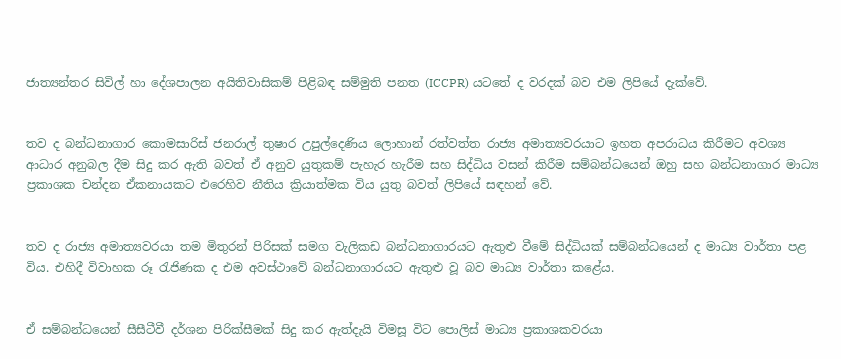ජාත්‍යන්තර සිවිල් හා දේශපාලන අයිතිවාසිකම් පිළිබඳ සම්මුති පනත (ICCPR) යටතේ ද වරදක් බව එම ලිපියේ දැක්වේ.


තව ද බන්ධනාගාර කොමසාරිස් ජනරාල් තුෂාර උපුල්දෙණිය ලොහාන් රත්වත්ත රාජ්‍ය අමාත්‍යවරයාට ඉහත අපරාධය කිරීමට අවශ්‍ය ආධාර අනුබල දීම සිදු කර ඇති බවත් ඒ අනුව යුතුකම් පැහැර හැරීම සහ සිද්ධිය වසන් කිරීම සම්බන්ධයෙන් ඔහු සහ බන්ධනාගාර මාධ්‍ය ප්‍රකාශක චන්දන ඒකනායකට එරෙහිව නීතිය ක්‍රියාත්මක විය යුතු බවත් ලිපියේ සඳහන් වේ.


තව ද රාජ්‍ය අමාත්‍යවරයා තම මිතුරන් පිරිසක් සමග වැලිකඩ බන්ධනාගාරයට ඇතුළු වීමේ සිද්ධියක් සම්බන්ධයෙන් ද මාධ්‍ය වාර්තා පළ විය. එහිදී විවාහක රූ රැජිණක ද එම අවස්ථාවේ බන්ධනාගාරයට ඇතුළු වූ බව මාධ්‍ය වාර්තා කළේය.


ඒ සම්බන්ධයෙන් සීසීටීවී දර්ශන පිරික්සීමක් සිදු කර ඇත්දැයි විමසූ විට පොලිස් මාධ්‍ය ප්‍රකාශකවරයා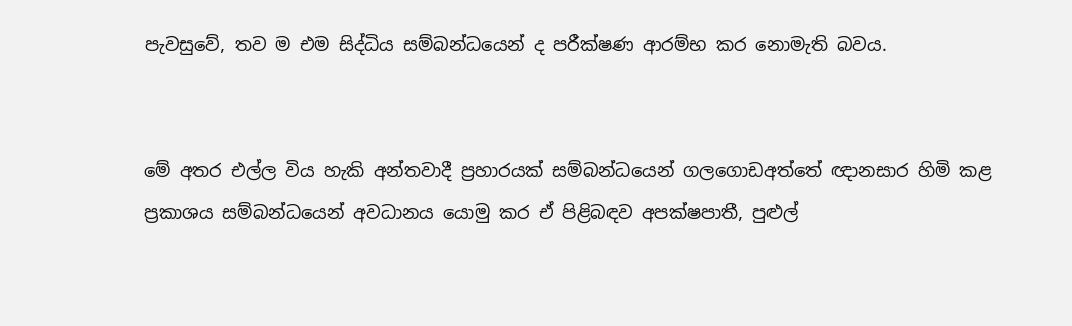පැවසුවේ, තව ම එම සිද්ධිය සම්බන්ධයෙන් ද පරීක්ෂණ ආරම්භ කර නොමැති බවය.


මේ අතර එල්ල විය හැකි අන්තවාදී ප්‍රහාරයක් සම්බන්ධයෙන් ගලගොඩඅත්තේ ඥානසාර හිමි කළ ප්‍රකාශය සම්බන්ධයෙන් අවධානය යොමු කර ඒ පිළිබඳව අපක්ෂපාතී, පුළුල්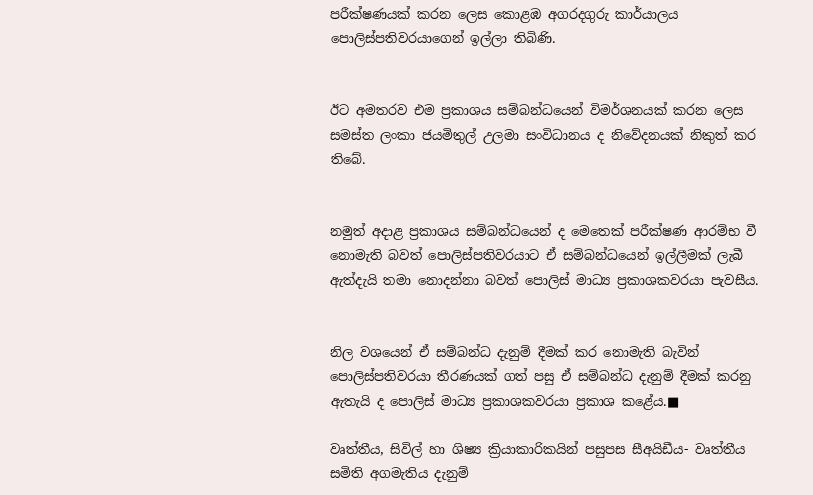පරීක්ෂණයක් කරන ලෙස කොළඹ අගරදගුරු කාර්යාලය පොලිස්පතිවරයාගෙන් ඉල්ලා තිබිණි.


ඊට අමතරව එම ප්‍රකාශය සම්බන්ධයෙන් විමර්ශනයක් කරන ලෙස සමස්ත ලංකා ජයමිතුල් උලමා සංවිධානය ද නිවේදනයක් නිකුත් කර තිබේ.


නමුත් අදාළ ප්‍රකාශය සම්බන්ධයෙන් ද මෙතෙක් පරීක්ෂණ ආරම්භ වී නොමැති බවත් පොලිස්පතිවරයාට ඒ සම්බන්ධයෙන් ඉල්ලීමක් ලැබී ඇත්දැයි තමා නොදන්නා බවත් පොලිස් මාධ්‍ය ප්‍රකාශකවරයා පැවසීය.


නිල වශයෙන් ඒ සම්බන්ධ දැනුම් දීමක් කර නොමැති බැවින් පොලිස්පතිවරයා තීරණයක් ගත් පසු ඒ සම්බන්ධ දැනුම් දීමක් කරනු ඇතැයි ද පොලිස් මාධ්‍ය ප්‍රකාශකවරයා ප්‍රකාශ කළේය.■

වෘත්තීය, සිවිල් හා ශිෂ්‍ය ක්‍රියාකාරිකයින් පසුපස සීඅයිඩීය- වෘත්තීය සමිති අගමැතිය දැනුම්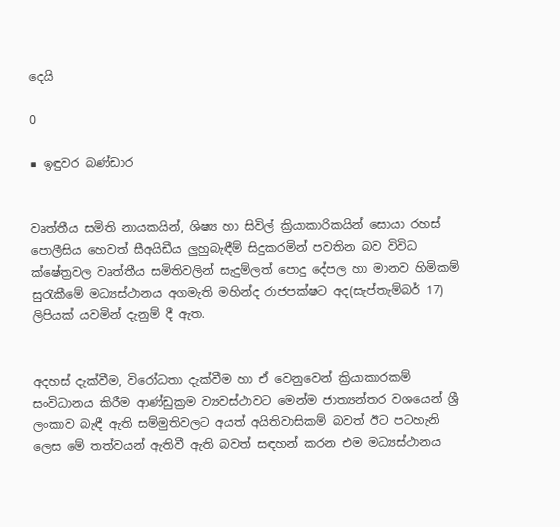දෙයි

0

■ ඉඳුවර බණ්ඩාර


වෘත්තීය සමිති නායකයින්, ශිෂ්‍ය හා සිවිල් ක්‍රියාකාරිකයින් සොයා රහස් පොලීසිය හෙවත් සීඅයිඩීය ලුහුබැඳීම් සිදුකරමින් පවතින බව විවිධ ක්ෂේත්‍රවල වෘත්තීය සමිතිවලින් සැදුම්ලත් පොදු දේපල හා මානව හිමිකම් සුරැකීමේ මධ්‍යස්ථානය අගමැති මහින්ද රාජපක්ෂට අද(සැප්තැම්බර් 17) ලිපියක් යවමින් දැනුම් දී ඇත.


අදහස් දැක්වීම, විරෝධතා දැක්වීම හා ඒ වෙනුවෙන් ක්‍රියාකාරකම් සංවිධානය කිරීම ආණ්ඩුක්‍රම ව්‍යවස්ථාවට මෙන්ම ජාත්‍යන්තර වශයෙන් ශ්‍රී ලංකාව බැඳී ඇති සම්මුතිවලට අයත් අයිතිවාසිකම් බවත් ඊට පටහැනි ලෙස මේ තත්වයන් ඇතිවී ඇති බවත් සඳහන් කරන එම මධ්‍යස්ථානය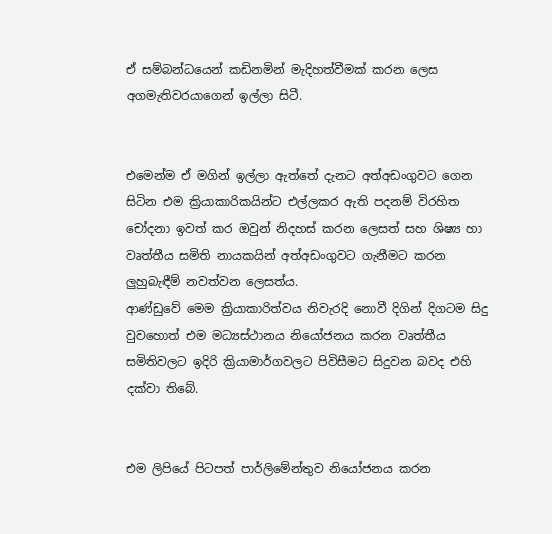ඒ සම්බන්ධයෙන් කඩිනමින් මැදිහත්වීමක් කරන ලෙස අගමැතිවරයාගෙන් ඉල්ලා සිටී.


එමෙන්ම ඒ මගින් ඉල්ලා ඇත්තේ දැනට අත්අඩංගුවට ගෙන සිටින එම ක්‍රියාකාරිකයින්ට එල්ලකර ඇති පදනම් විරහිත චෝදනා ඉවත් කර ඔවුන් නිදහස් කරන ලෙසත් සහ ශිෂ්‍ය හා වෘත්තීය සමිති නායකයින් අත්අඩංගුවට ගැනීමට කරන ලුහුබැඳීම් නවත්වන ලෙසත්ය.
ආණ්ඩුවේ මෙම ක්‍රියාකාරිත්වය නිවැරදි නොවී දිගින් දිගටම සිදු වුවහොත් එම මධ්‍යස්ථානය නියෝජනය කරන වෘත්තීය සමිතිවලට ඉදිරි ක්‍රියාමාර්ගවලට පිවිසීමට සිදුවන බවද එහි දක්වා තිබේ.


එම ලිපියේ පිටපත් පාර්ලිමේන්තුව නියෝජනය කරන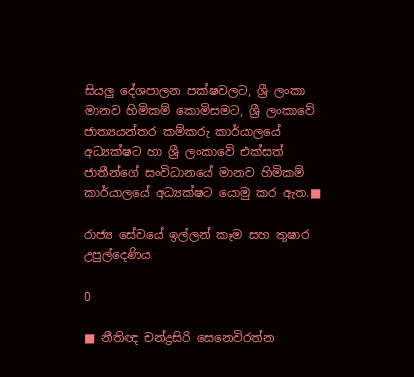සියලු දේශපාලන පක්ෂවලට, ශ්‍රී ලංකා මානව හිමිකම් කොමිසමට, ශ්‍රී ලංකාවේ ජාත්‍යයන්තර කම්කරු කාර්යාලයේ අධ්‍යක්ෂට හා ශ්‍රී ලංකාවේ එක්සත් ජාතීන්ගේ සංවිධානයේ මානව හිමිකම් කාර්යාලයේ අධ්‍යක්ෂට යොමු කර ඇත.■

රාජ්‍ය සේවයේ ඉල්ලන් කෑම සහ තුෂාර උපුල්දෙණිය

0

■ නීතිඥ චන්ද්‍රසිරි සෙනෙවිරත්න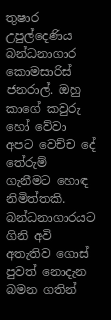තුෂාර උපුල්දෙණිය බන්ධනාගාර කොමසාරිස් ජනරාල්. ඔහු කාගේ කවුරු හෝ වේවා අපට වෙච්ච දේ තේරුම් ගැනීමට හොඳ නිමිත්තකි. බන්ධනාගාරයට ගිනි අවි අතැතිව ගොස් පුවත් නොදැන බමන ගතින්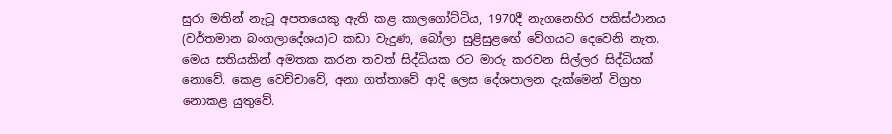සුරා මතින් නැටූ අපතයෙකු ඇති කළ කාලගෝට්ටිය, 1970දී නැගනෙහිර පකිස්ථානය (වර්තමාන බංගලාදේශය)ට කඩා වැදුණ, බෝලා සුළිසුළඟේ වේගයට දෙවෙනි නැත. මෙය සතියකින් අමතක කරන තවත් සිද්ධියක රට මාරු කරවන සිල්ලර සිද්ධියක් නොවේ. කෙළ වෙච්චාවේ, අනා ගත්තාවේ ආදි ලෙස දේශපාලන දැක්මෙන් විග්‍රහ නොකළ යුතුවේ.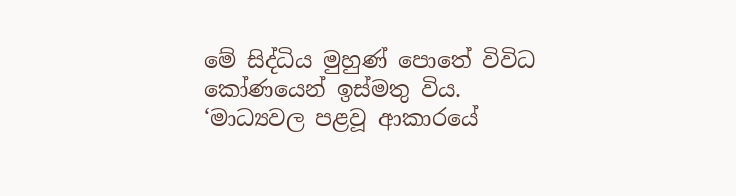මේ සිද්ධිය මුහුණ් පොතේ විවිධ කෝණයෙන් ඉස්මතු විය. ‘මාධ්‍යවල පළවූ ආකාරයේ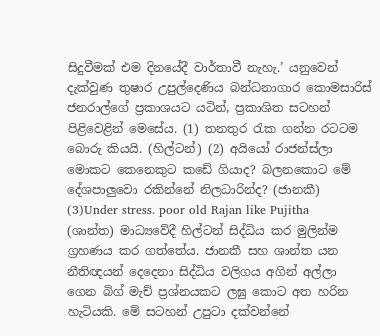සිදුවීමක් එම දිනයේදී වාර්තාවී නැහැ.’ යනුවෙන් දැක්වුණ තුෂාර උපුල්දෙණිය බන්ධනාගාර කොමසාරිස් ජනරාල්ගේ ප්‍රකාශයට යටින්, ප්‍රකාශිත සටහන් පිළිවෙළින් මෙසේය. (1) තනතුර රැක ගන්න රටටම බොරු කියයි. (හිල්ටන්) (2) අයියෝ රාජන්ස්ලා මොකට කෙනෙකුට කඩේ ගියාද? බලනකොට මේ දේශපාලුවො රකින්නේ නිලධාරින්ද? (ජානකී) (3)Under stress. poor old Rajan like Pujitha  (ශාන්ත) මාධ්‍යවේදී හිල්ටන් සිද්ධිය කර මුලින්ම ග්‍රහණය කර ගත්තේය. ජානකී සහ ශාන්ත යන නීතිඥයන් දෙදෙනා සිද්ධිය වලිගය අගින් අල්ලා ගෙන බිග් මැච් ප්‍රශ්නයකට ලඝු කොට අත හරින හැටියකි. මේ සටහන් උපුටා දක්වන්නේ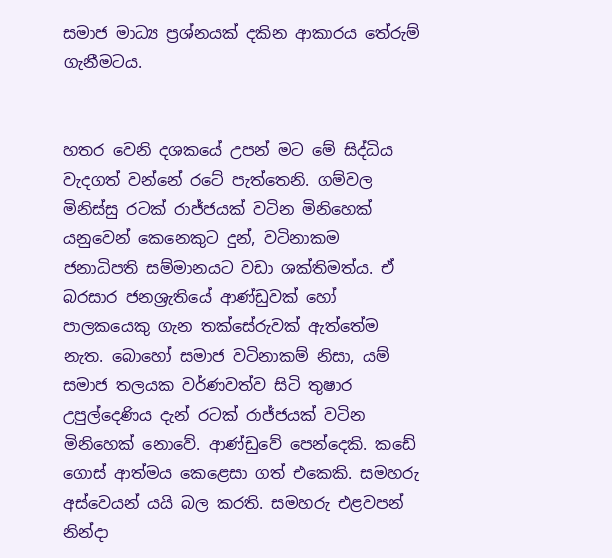සමාජ මාධ්‍ය ප්‍රශ්නයක් දකින ආකාරය තේරුම් ගැනීමටය.


හතර වෙනි දශකයේ උපන් මට මේ සිද්ධිය වැදගත් වන්නේ රටේ පැත්තෙනි. ගම්වල මිනිස්සු රටක් රාජ්ජයක් වටින මිනිහෙක් යනුවෙන් කෙනෙකුට දුන්, වටිනාකම ජනාධිපති සම්මානයට වඩා ශක්තිමත්ය. ඒ බරසාර ජනශ්‍රැතියේ ආණ්ඩුවක් හෝ පාලකයෙකු ගැන තක්සේරුවක් ඇත්තේම නැත. බොහෝ සමාජ වටිනාකම් නිසා, යම් සමාජ තලයක වර්ණවත්ව සිටි තුෂාර උපුල්දෙණිය දැන් රටක් රාජ්ජයක් වටින මිනිහෙක් නොවේ. ආණ්ඩුවේ පෙන්දෙකි. කඩේ ගොස් ආත්මය කෙළෙසා ගත් එකෙකි. සමහරු අස්වෙයන් යයි බල කරති. සමහරු එළවපන් නින්දා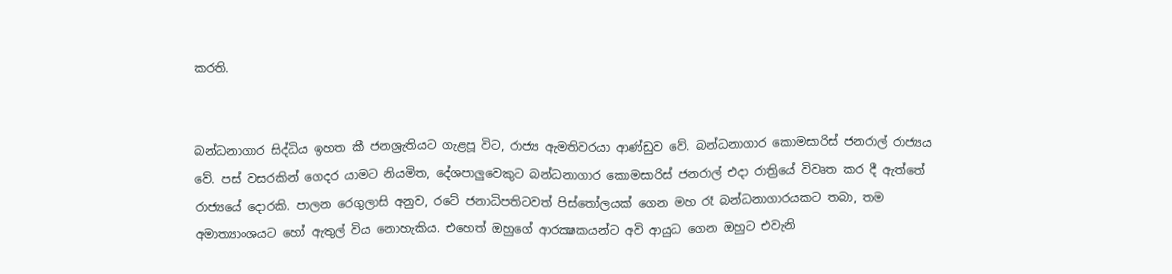කරති.


බන්ධනාගාර සිද්ධිය ඉහත කී ජනශ්‍රැතියට ගැළපූ විට, රාජ්‍ය ඇමතිවරයා ආණ්ඩුව වේ. බන්ධනාගාර කොමසාරිස් ජනරාල් රාජ්‍යය වේ. පස් වසරකින් ගෙදර යාමට නියමිත, දේශපාලුවෙකුට බන්ධනාගාර කොමසාරිස් ජනරාල් එදා රාත්‍රියේ විවෘත කර දී ඇත්තේ රාජ්‍යයේ දොරකි. පාලන රෙගුලාසි අනුව, රටේ ජනාධිපතිටවත් පිස්තෝලයක් ගෙන මහ රෑ බන්ධනාගාරයකට තබා, තම අමාත්‍යාංශයට හෝ ඇතුල් විය නොහැකිය. එහෙත් ඔහුගේ ආරක්‍ෂකයන්ට අවි ආයුධ ගෙන ඔහුට එවැනි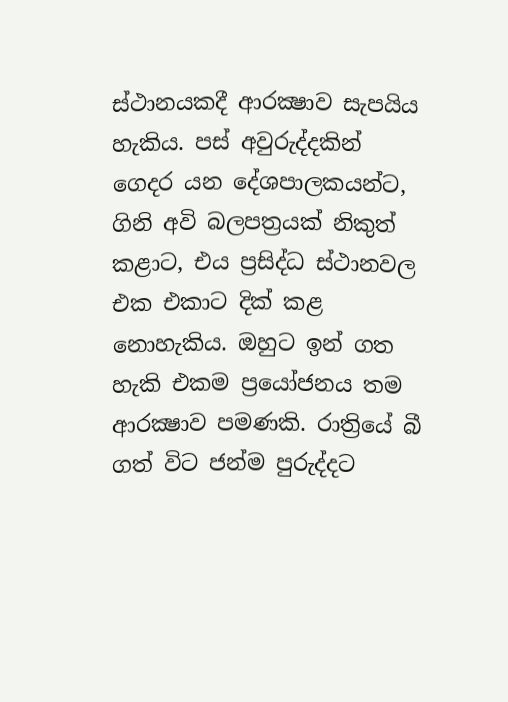ස්ථානයකදී ආරක්‍ෂාව සැපයිය හැකිය. පස් අවුරුද්දකින් ගෙදර යන දේශපාලකයන්ට, ගිනි අවි බලපත්‍රයක් නිකුත් කළාට, එය ප්‍රසිද්ධ ස්ථානවල එක එකාට දික් කළ නොහැකිය. ඔහුට ඉන් ගත හැකි එකම ප්‍රයෝජනය තම ආරක්‍ෂාව පමණකි. රාත්‍රියේ බී ගත් විට ජන්ම පුරුද්දට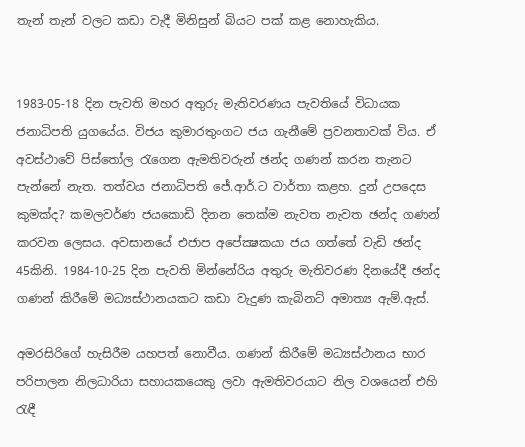තැන් තැන් වලට කඩා වැදී මිනිසුන් බියට පක් කළ නොහැකිය.


1983-05-18 දින පැවති මහර අතුරු මැතිවරණය පැවතියේ විධායක ජනාධිපති යුගයේය. විජය කුමාරතුංගට ජය ගැනීමේ ප්‍රවනතාවක් විය. ඒ අවස්ථාවේ පිස්තෝල රැගෙන ඇමතිවරුන් ඡන්ද ගණන් කරන තැනට පැන්නේ නැත. තත්වය ජනාධිපති ජේ.ආර්.ට වාර්තා කළහ. දුන් උපදෙස කුමක්ද? කමලවර්ණ ජයකොඩි දිනන තෙක්ම නැවත නැවත ඡන්ද ගණන් කරවන ලෙසය. අවසානයේ එජාප අපේක්‍ෂකයා ජය ගත්තේ වැඩි ඡන්ද 45කිනි. 1984-10-25 දින පැවති මින්නේරිය අතුරු මැතිවරණ දිනයේදී ඡන්ද ගණන් කිරීමේ මධ්‍යස්ථානයකට කඩා වැදුණ කැබිනට් අමාත්‍ය ඇම්.ඇස්.

අමරසිරිගේ හැසිරීම යහපත් නොවීය. ගණන් කිරීමේ මධ්‍යස්ථානය භාර පරිපාලන නිලධාරියා සහායකයෙකු ලවා ඇමතිවරයාට නිල වශයෙන් එහි රැඳී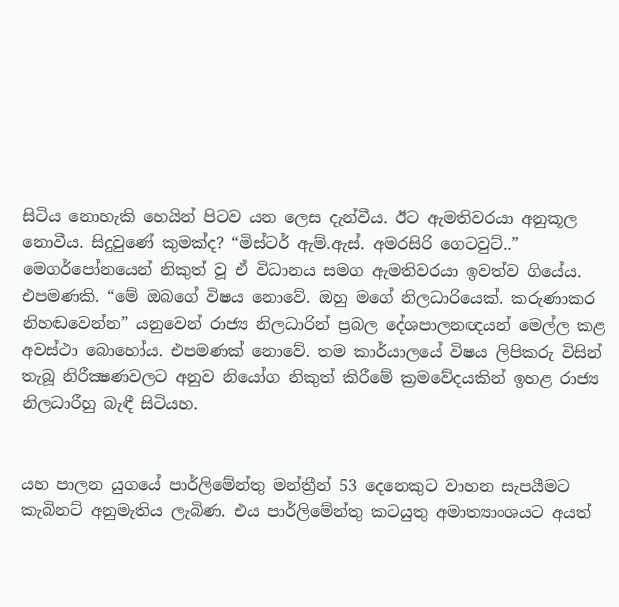සිටිය නොහැකි හෙයින් පිටව යන ලෙස දැන්වීය. ඊට ඇමතිවරයා අනුකූල නොවීය. සිදුවුණේ කුමක්ද? “මිස්ටර් ඇම්.ඇස්. අමරසිරි ගෙටවුට්..” මෙගර්පෝනයෙන් නිකුත් වූ ඒ විධානය සමග ඇමතිවරයා ඉවත්ව ගියේය. එපමණකි. “මේ ඔබගේ විෂය නොවේ. ඔහු මගේ නිලධාරියෙක්. කරුණාකර නිහඬවෙන්න” යනුවෙන් රාජ්‍ය නිලධාරින් ප්‍රබල දේශපාලනඥයන් මෙල්ල කළ අවස්ථා බොහෝය. එපමණක් නොවේ. තම කාර්යාලයේ විෂය ලිපිකරු විසින් තැබූ නිරීක්‍ෂණවලට අනුව නියෝග නිකුත් කිරීමේ ක්‍රමවේදයකින් ඉහළ රාජ්‍ය නිලධාරීහු බැඳී සිටියහ.


යහ පාලන යුගයේ පාර්ලිමේන්තු මන්ත්‍රීන් 53 දෙනෙකුට වාහන සැපයීමට කැබිනට් අනුමැතිය ලැබිණ. එය පාර්ලිමේන්තු කටයුතු අමාත්‍යාංශයට අයත්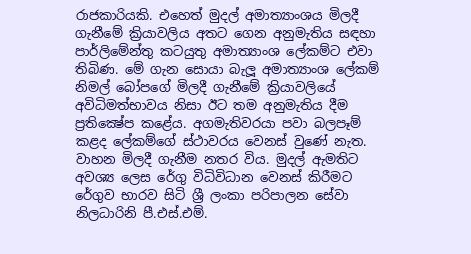රාජකාරියකි. එහෙත් මුදල් අමාත්‍යාංශය මිලදී ගැනීමේ ක්‍රියාවලිය අතට ගෙන අනුමැතිය සඳහා පාර්ලිමේන්තු කටයුතු අමාත්‍යාංශ ලේකම්ට එවා තිබිණ. මේ ගැන සොයා බැලූ අමාත්‍යාංශ ලේකම් නිමල් බෝපගේ මිලදී ගැනීමේ ක්‍රියාවලියේ අවිධිමත්භාවය නිසා ඊට තම අනුමැතිය දීම ප්‍රතික්‍ෂේප කළේය. අගමැතිවරයා පවා බලපෑම් කළද ලේකම්ගේ ස්ථාවරය වෙනස් වුණේ නැත. වාහන මිලදී ගැනීම නතර විය. මුදල් ඇමතිට අවශ්‍ය ලෙස රේගු විධිවිධාන වෙනස් කිරීමට රේගුව භාරව සිටි ශ්‍රී ලංකා පරිපාලන සේවා නිලධාරිනි පී.එස්.එම්.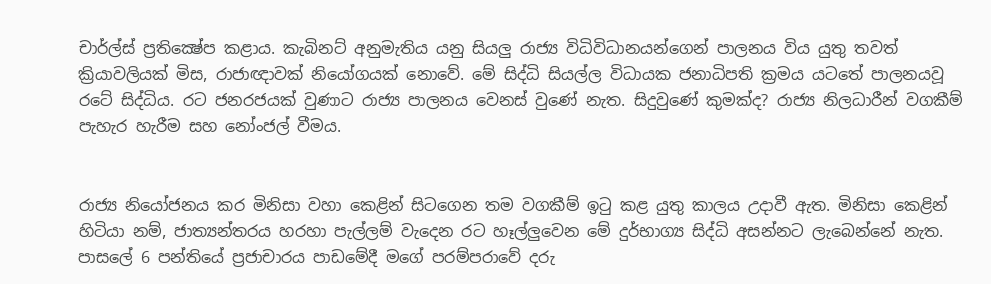චාර්ල්ස් ප්‍රතික්‍ෂේප කළාය. කැබිනට් අනුමැතිය යනු සියලු රාජ්‍ය විධිවිධානයන්ගෙන් පාලනය විය යුතු තවත් ක්‍රියාවලියක් මිස, රාජාඥාවක් නියෝගයක් නොවේ. මේ සිද්ධි සියල්ල විධායක ජනාධිපති ක්‍රමය යටතේ පාලනයවූ රටේ සිද්ධිය. රට ජනරජයක් වුණාට රාජ්‍ය පාලනය වෙනස් වුණේ නැත. සිදුවුණේ කුමක්ද? රාජ්‍ය නිලධාරීන් වගකීම් පැහැර හැරීම සහ නෝංජල් වීමය.


රාජ්‍ය නියෝජනය කර මිනිසා වහා කෙළින් සිටගෙන තම වගකීම් ඉටු කළ යුතු කාලය උදාවී ඇත. මිනිසා කෙළින් හිටියා නම්, ජාත්‍යන්තරය හරහා පැල්ලම් වැදෙන රට හෑල්ලුවෙන මේ දුර්භාග්‍ය සිද්ධි අසන්නට ලැබෙන්නේ නැත. පාසලේ 6 පන්තියේ ප්‍රජාචාරය පාඩමේදී මගේ පරම්පරාවේ දරු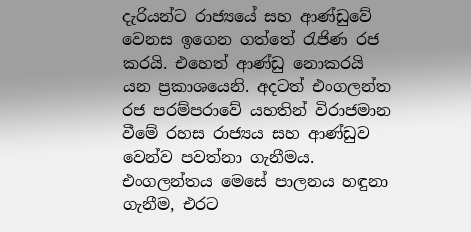දැරියන්ට රාජ්‍යයේ සහ ආණ්ඩුවේ වෙනස ඉගෙන ගත්තේ රැජිණ රජ කරයි. එහෙත් ආණ්ඩු නොකරයි යන ප්‍රකාශයෙනි. අදටත් එංගලන්ත රජ පරම්පරාවේ යහතින් විරාජමාන වීමේ රහස රාජ්‍යය සහ ආණ්ඩුව වෙන්ව පවත්නා ගැනීමය. එංගලන්තය මෙසේ පාලනය හඳුනා ගැනීම, එරට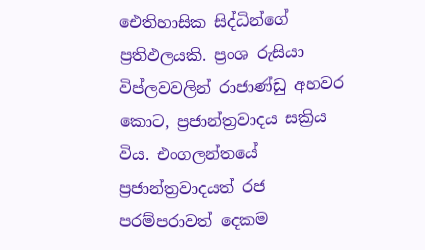ඓතිහාසික සිද්ධින්ගේ ප්‍රතිඵලයකි. ප්‍රංශ රුසියා විප්ලවවලින් රාජාණ්ඩු අහවර කොට, ප්‍රජාන්ත්‍රවාදය සක්‍රිය විය. එංගලන්තයේ ප්‍රජාන්ත්‍රවාදයත් රජ පරම්පරාවත් දෙකම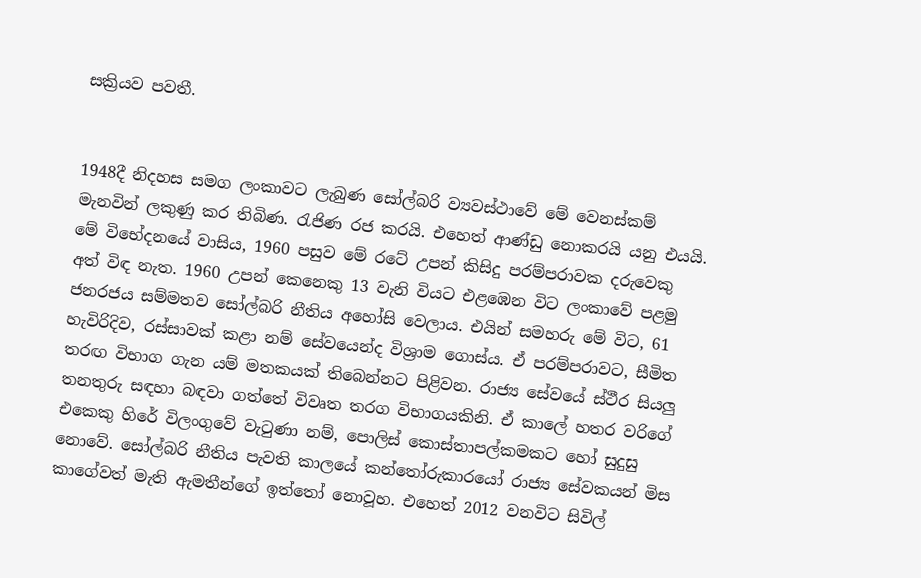සක්‍රියව පවතී.


1948දී නිදහස සමග ලංකාවට ලැබුණ සෝල්බරි ව්‍යවස්ථාවේ මේ වෙනස්කම් මැනවින් ලකුණු කර තිබිණ. රැජිණ රජ කරයි. එහෙත් ආණ්ඩු නොකරයි යනු එයයි. මේ විභේදනයේ වාසිය, 1960 පසුව මේ රටේ උපන් කිසිදු පරම්පරාවක දරුවෙකු අත් විඳ නැත. 1960 උපන් කෙනෙකු 13 වැනි වියට එළඹෙන විට ලංකාවේ පළමු ජනරජය සම්මතව සෝල්බරි නීතිය අහෝසි වෙලාය. එයින් සමහරු මේ විට, 61 හැවිරිදිව, රස්සාවක් කළා නම් සේවයෙන්ද විශ්‍රාම ගොස්ය. ඒ පරම්පරාවට, සීමිත තරඟ විභාග ගැන යම් මතකයක් තිබෙන්නට පිළිවන. රාජ්‍ය සේවයේ ස්ථීර සියලු තනතුරු සඳහා බඳවා ගත්තේ විවෘත තරග විභාගයකිනි. ඒ කාලේ හතර වරිගේ එකෙකු හිරේ විලංගුවේ වැටුණා නම්, පොලිස් කොස්තාපල්කමකට හෝ සුදුසු නොවේ. සෝල්බරි නීතිය පැවති කාලයේ කන්තෝරුකාරයෝ රාජ්‍ය සේවකයන් මිස කාගේවත් මැති ඇමතීන්ගේ ඉත්තෝ නොවූහ. එහෙත් 2012 වනවිට සිවිල්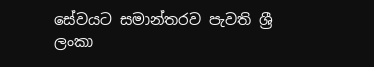සේවයට සමාන්තරව පැවති ශ්‍රී ලංකා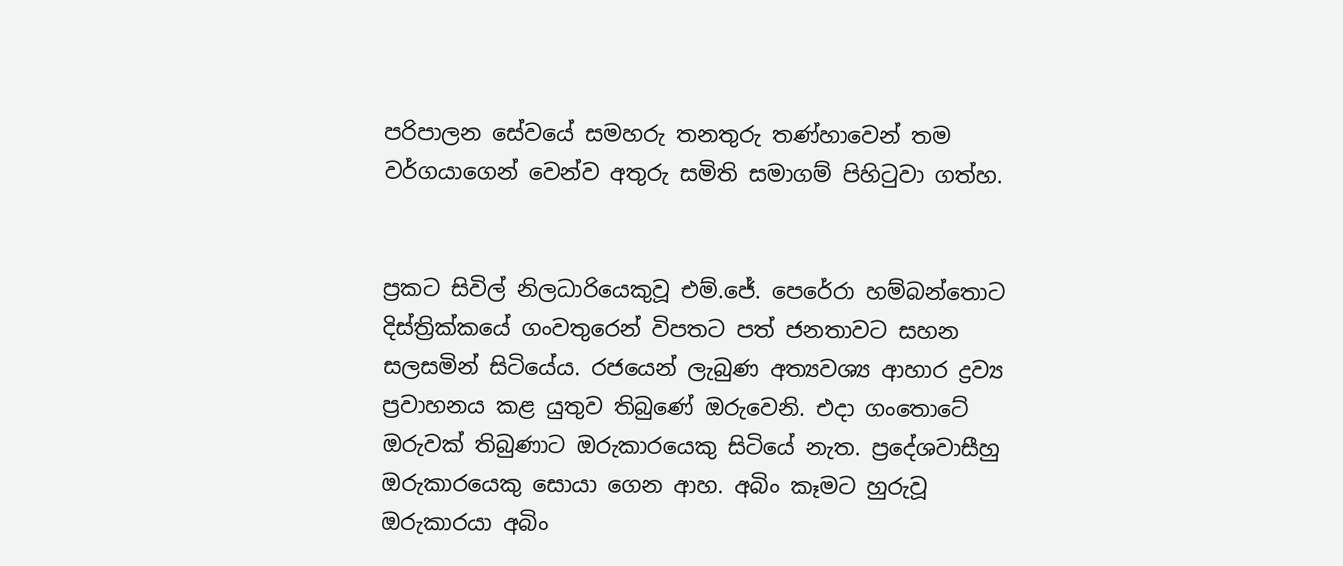පරිපාලන සේවයේ සමහරු තනතුරු තණ්හාවෙන් තම වර්ගයාගෙන් වෙන්ව අතුරු සමිති සමාගම් පිහිටුවා ගත්හ.


ප්‍රකට සිවිල් නිලධාරියෙකුවූ එම්.ජේ. පෙරේරා හම්බන්තොට දිස්ත්‍රික්කයේ ගංවතුරෙන් විපතට පත් ජනතාවට සහන සලසමින් සිටියේය. රජයෙන් ලැබුණ අත්‍යවශ්‍ය ආහාර ද්‍රව්‍ය ප්‍රවාහනය කළ යුතුව තිබුණේ ඔරුවෙනි. එදා ගංතොටේ ඔරුවක් තිබුණාට ඔරුකාරයෙකු සිටියේ නැත. ප්‍රදේශවාසීහු ඔරුකාරයෙකු සොයා ගෙන ආහ. අබිං කෑමට හුරුවූ ඔරුකාරයා අබිං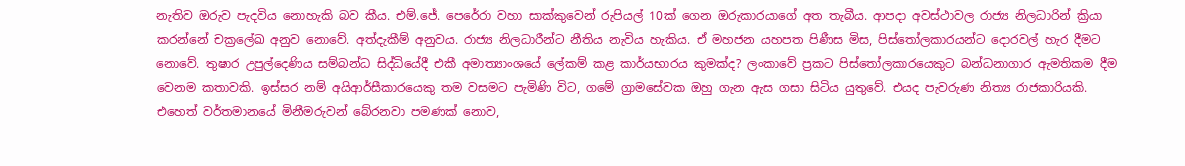නැතිව ඔරුව පැදවිය නොහැකි බව කීය. එම්.ජේ. පෙරේරා වහා සාක්කුවෙන් රුපියල් 10ක් ගෙන ඔරුකාරයාගේ අත තැබීය. ආපදා අවස්ථාවල රාජ්‍ය නිලධාරින් ක්‍රියා කරන්නේ චක්‍රලේඛ අනුව නොවේ. අත්දැකීම් අනුවය. රාජ්‍ය නිලධාරීන්ට නීතිය නැවිය හැකිය. ඒ මහජන යහපත පිණීස මිස, පිස්තෝලකාරයන්ට දොරවල් හැර දීමට නොවේ. තුෂාර උපුල්දෙණිය සම්බන්ධ සිද්ධියේදී එකී අමාත්‍යාංශයේ ලේකම් කළ කාර්යභාරය කුමක්ද? ලංකාවේ ප්‍රකට පිස්තෝලකාරයෙකුට බන්ධනාගාර ඇමතිකම දීම වෙනම කතාවකි. ඉස්සර නම් අයිආර්සීකාරයෙකු තම වසමට පැමිණි විට, ගමේ ග්‍රාමසේවක ඔහු ගැන ඇස ගසා සිටිය යුතුවේ. එයද පැවරුණ නිත්‍ය රාජකාරියකි. එහෙත් වර්තමානයේ මිනීමරුවන් බේරනවා පමණක් නොව,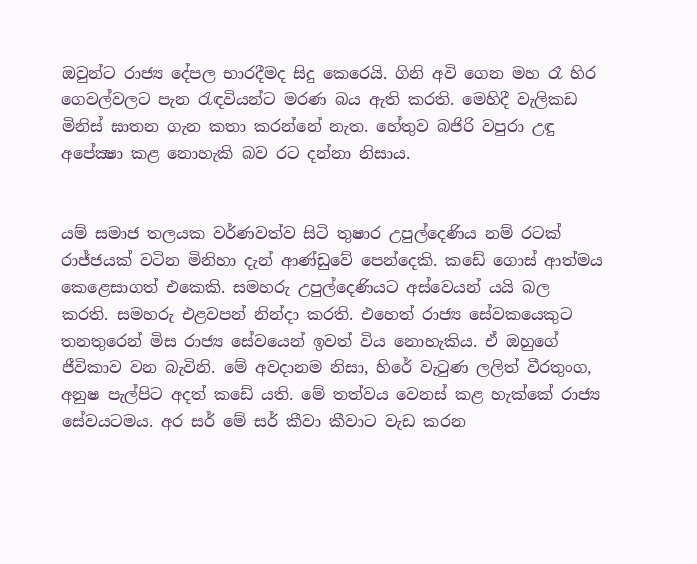ඔවුන්ට රාජ්‍ය දේපල භාරදීමද සිදු කෙරෙයි. ගිනි අවි ගෙන මහ රෑ හිර ගෙවල්වලට පැන රැඳවියන්ට මරණ බය ඇති කරති. මෙහිදී වැලිකඩ මිනිස් ඝාතන ගැන කතා කරන්නේ නැත. හේතුව බජිරි වපුරා උඳු අපේක්‍ෂා කළ නොහැකි බව රට දන්නා නිසාය.


යම් සමාජ තලයක වර්ණවත්ව සිටි තුෂාර උපුල්දෙණිය නම් රටක් රාජ්ජයක් වටින මිනිහා දැන් ආණ්ඩුවේ පෙන්දෙකි. කඩේ ගොස් ආත්මය කෙළෙසාගත් එකෙකි. සමහරු උපුල්දෙණියට අස්වෙයන් යයි බල කරති. සමහරු එළවපන් නින්දා කරති. එහෙත් රාජ්‍ය සේවකයෙකුට තනතුරෙන් මිස රාජ්‍ය සේවයෙන් ඉවත් විය නොහැකිය. ඒ ඔහුගේ ජීවිකාව වන බැවිනි. මේ අවදානම නිසා, හිරේ වැටුණ ලලිත් වීරතුංග, අනුෂ පැල්පිට අදත් කඩේ යති. මේ තත්වය වෙනස් කළ හැක්කේ රාජ්‍ය සේවයටමය. අර සර් මේ සර් කීවා කීවාට වැඩ කරන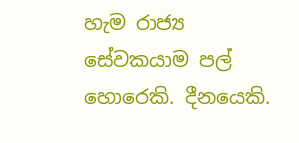හැම රාජ්‍ය සේවකයාම පල් හොරෙකි. දීනයෙකි.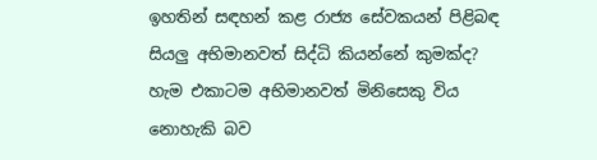ඉහතින් සඳහන් කළ රාජ්‍ය සේවකයන් පිළිබඳ සියලු අභිමානවත් සිද්ධි කියන්නේ කුමක්ද? හැම එකාටම අභිමානවත් මිනිසෙකු විය නොහැකි බව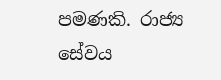පමණකි. රාජ්‍ය සේවය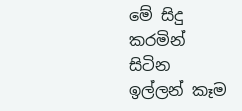මේ සිදු කරමින් සිටින ඉල්ලන් කෑම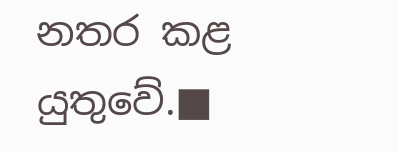නතර කළ යුතුවේ.■